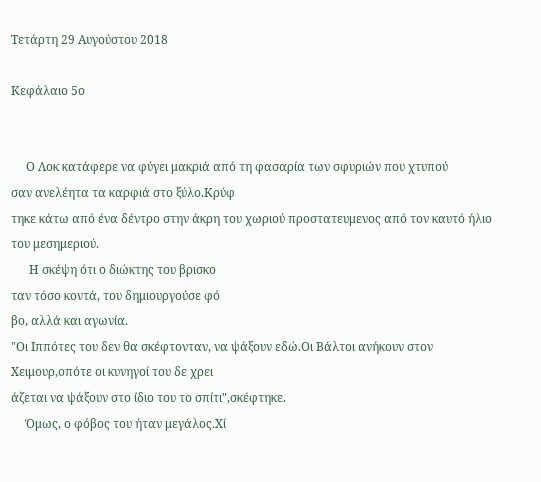Τετάρτη 29 Αυγούστου 2018

Κεφάλαιο 5ο


     Ο Λοκ κατάφερε να φύγει μακριά από τη φασαρία των σφυριών που χτυπού
σαν ανελέητα τα καρφιά στο ξύλο.Κρύφ
τηκε κάτω από ένα δέντρο στην άκρη του χωριού προστατευμενος από τον καυτό ήλιο του μεσημεριού.
      Η σκέψη ότι ο διώκτης του βρισκο
ταν τόσο κοντά, του δημιουργούσε φό
βο, αλλά και αγωνία.
"Οι Ιππότες του δεν θα σκέφτονταν, να ψάξουν εδώ.Οι Βάλτοι ανήκουν στον Χειμουρ,οπότε οι κυνηγοί του δε χρει
άζεται να ψάξουν στο ίδιο του το σπίτι",σκέφτηκε.
     Όμως, ο φόβος του ήταν μεγάλος.Χί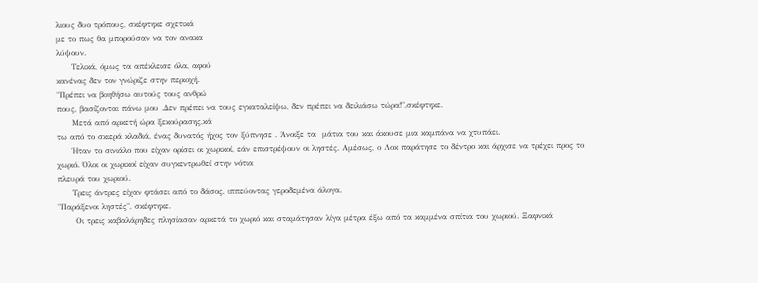λιους δυο τρόπους, σκέφτηκε σχετικά
με το πως θα μπορούσαν να τον ανακα
λύψουν.
     Τελικά, όμως τα απέκλεισε όλα, αφού
κανένας δεν τον γνώριζε στην περιοχή.
"Πρέπει να βοηθήσω αυτούς τους ανθρώ
πους, βασίζονται πάνω μου .Δεν πρέπει να τους εγκαταλείψω, δεν πρέπει να δειλιάσω τώρα!",σκέφτηκε.
     Μετά από αρκετή ώρα ξεκούρασης,κά
τω από το σκιερά κλαδιά, ένας δυνατός ήχος τον ξύπνησε . Άνοιξε τα  μάτια του και άκουσε μια καμπάνα να χτυπάει.
     Ήταν το σινιάλο που είχαν ορίσει οι χωρικοί, εάν επιστρέψουν οι ληστές. Αμέσως, ο Λοκ παράτησε το δέντρο και άρχισε να τρέχει προς το χωριό. Όλοι οι χωρικοί είχαν συγκεντρωθεί στην νότια
πλευρά του χωριού.
     Τρεις άντρες είχαν φτάσει από το δάσος, ιππεύοντας γεροδεμένα άλογα.
"Παράξενοι ληστές", σκέφτηκε.
      Οι τρεις καβαλάρηδες πλησίασαν αρκετά το χωριό και σταμάτησαν λίγα μέτρα έξω από τα καμμένα σπίτια του χωριού. Ξαφνικά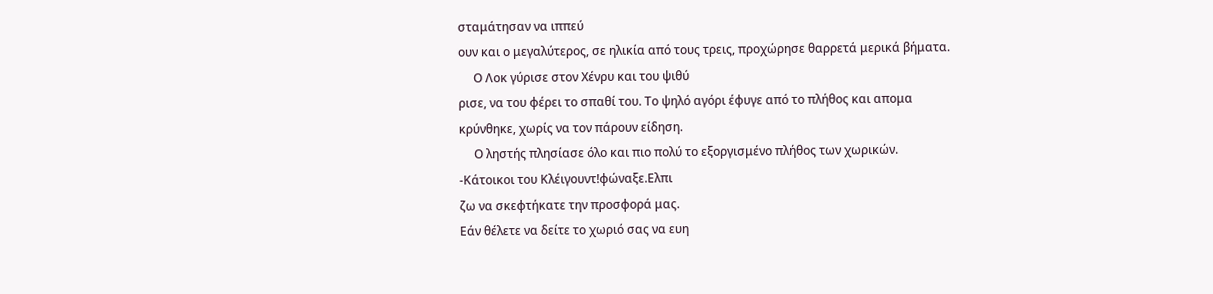σταμάτησαν να ιππεύ
ουν και ο μεγαλύτερος, σε ηλικία από τους τρεις, προχώρησε θαρρετά μερικά βήματα.
     Ο Λοκ γύρισε στον Χένρυ και του ψιθύ
ρισε, να του φέρει το σπαθί του. Το ψηλό αγόρι έφυγε από το πλήθος και απομα
κρύνθηκε, χωρίς να τον πάρουν είδηση.
     Ο ληστής πλησίασε όλο και πιο πολύ το εξοργισμένο πλήθος των χωρικών.
-Κάτοικοι του Κλέιγουντ!φώναξε.Ελπι
ζω να σκεφτήκατε την προσφορά μας.
Εάν θέλετε να δείτε το χωριό σας να ευη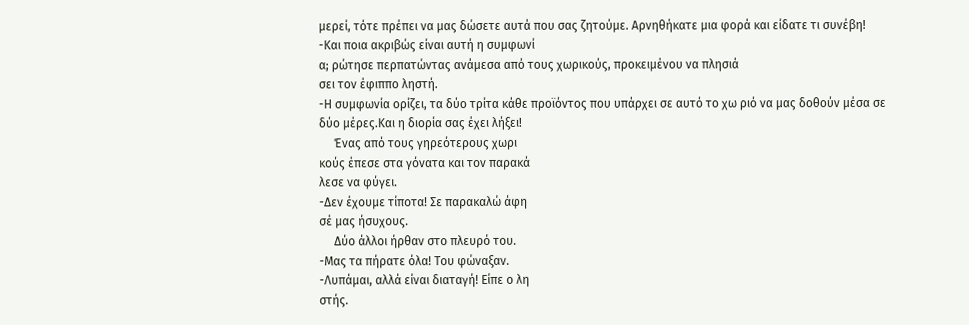μερεί, τότε πρέπει να μας δώσετε αυτά που σας ζητούμε. Αρνηθήκατε μια φορά και είδατε τι συνέβη!
-Και ποια ακριβώς είναι αυτή η συμφωνί
α; ρώτησε περπατώντας ανάμεσα από τους χωρικούς, προκειμένου να πλησιά
σει τον έφιππο ληστή.
-Η συμφωνία ορίζει, τα δύο τρίτα κάθε προϊόντος που υπάρχει σε αυτό το χω ριό να μας δοθούν μέσα σε δύο μέρες.Και η διορία σας έχει λήξει!
     Ένας από τους γηρεότερους χωρι
κούς έπεσε στα γόνατα και τον παρακά
λεσε να φύγει.
-Δεν έχουμε τίποτα! Σε παρακαλώ άφη
σέ μας ήσυχους.
     Δύο άλλοι ήρθαν στο πλευρό του.
-Μας τα πήρατε όλα! Του φώναξαν.
-Λυπάμαι, αλλά είναι διαταγή! Είπε ο λη
στής.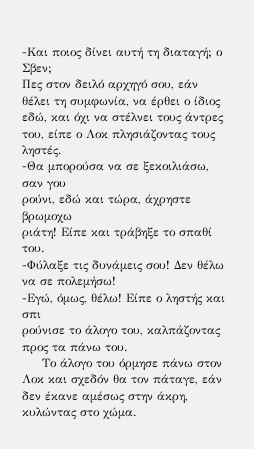-Και ποιος δίνει αυτή τη διαταγή; ο Σβεν;
Πες στον δειλό αρχηγό σου, εάν θέλει τη συμφωνία, να έρθει ο ίδιος εδώ, και όχι να στέλνει τους άντρες του, είπε ο Λοκ πλησιάζοντας τους ληστές.
-Θα μπορούσα να σε ξεκοιλιάσω, σαν γου
ρούνι, εδώ και τώρα, άχρηστε βρωμοχω
ριάτη! Είπε και τράβηξε το σπαθί του.
-Φύλαξε τις δυνάμεις σου! Δεν θέλω να σε πολεμήσω!
-Εγώ, όμως, θέλω! Είπε ο ληστής και σπι
ρούνισε το άλογο του, καλπάζοντας προς τα πάνω του.
     Το άλογο του όρμησε πάνω στον Λοκ και σχεδόν θα τον πάταγε, εάν δεν έκανε αμέσως στην άκρη, κυλώντας στο χώμα.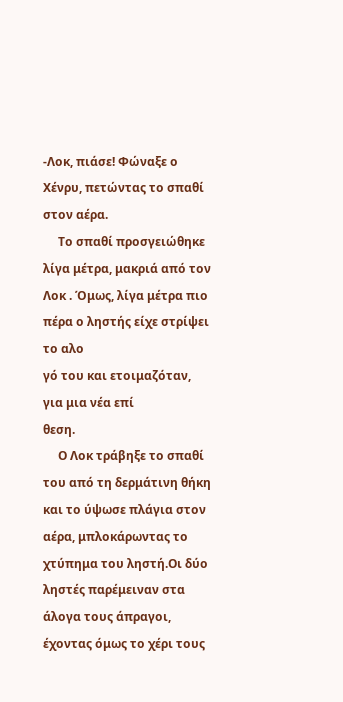-Λοκ, πιάσε! Φώναξε ο Χένρυ, πετώντας το σπαθί στον αέρα.
     Το σπαθί προσγειώθηκε λίγα μέτρα, μακριά από τον Λοκ . Όμως, λίγα μέτρα πιο πέρα ο ληστής είχε στρίψει το αλο
γό του και ετοιμαζόταν, για μια νέα επί
θεση.
     Ο Λοκ τράβηξε το σπαθί του από τη δερμάτινη θήκη και το ύψωσε πλάγια στον αέρα, μπλοκάρωντας το χτύπημα του ληστή.Οι δύο ληστές παρέμειναν στα άλογα τους άπραγοι, έχοντας όμως το χέρι τους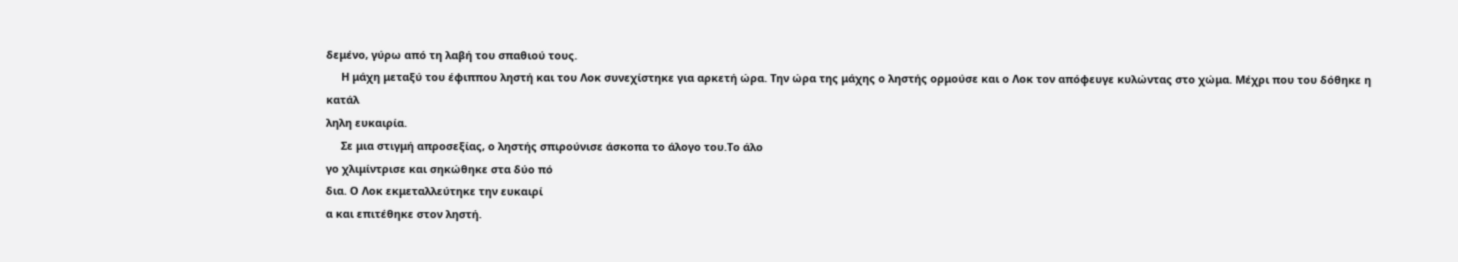δεμένο, γύρω από τη λαβή του σπαθιού τους.
     Η μάχη μεταξύ του έφιππου ληστή και του Λοκ συνεχίστηκε για αρκετή ώρα. Την ώρα της μάχης ο ληστής ορμούσε και ο Λοκ τον απόφευγε κυλώντας στο χώμα. Μέχρι που του δόθηκε η κατάλ
ληλη ευκαιρία.
     Σε μια στιγμή απροσεξίας, ο ληστής σπιρούνισε άσκοπα το άλογο του.Το άλο
γο χλιμίντρισε και σηκώθηκε στα δύο πό
δια. Ο Λοκ εκμεταλλεύτηκε την ευκαιρί
α και επιτέθηκε στον ληστή.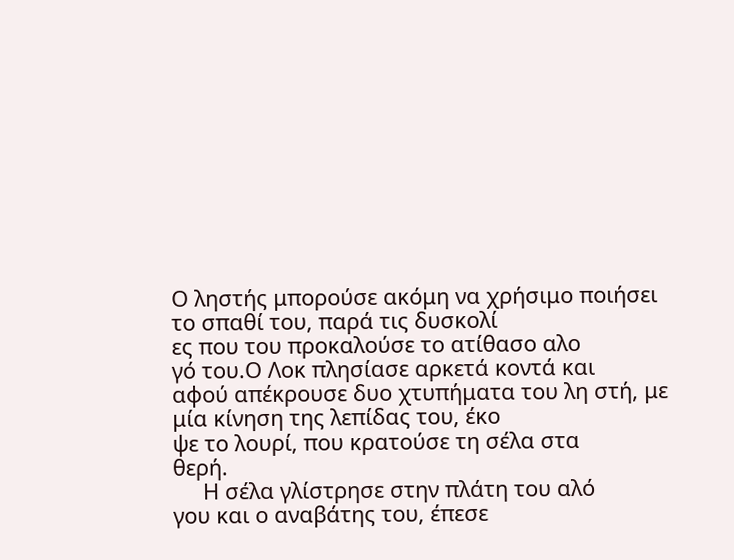Ο ληστής μπορούσε ακόμη να χρήσιμο ποιήσει το σπαθί του, παρά τις δυσκολί
ες που του προκαλούσε το ατίθασο αλο
γό του.Ο Λοκ πλησίασε αρκετά κοντά και
αφού απέκρουσε δυο χτυπήματα του λη στή, με μία κίνηση της λεπίδας του, έκο
ψε το λουρί, που κρατούσε τη σέλα στα
θερή.
     Η σέλα γλίστρησε στην πλάτη του αλό
γου και ο αναβάτης του, έπεσε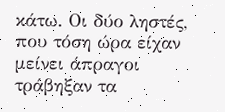κάτω. Οι δύο ληστές, που τόση ώρα είχαν μείνει άπραγοι τράβηξαν τα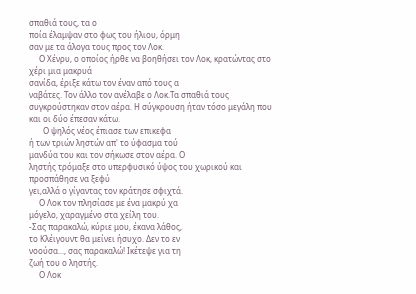σπαθιά τους, τα ο
ποία έλαμψαν στο φως του ήλιου, όρμη
σαν με τα άλογα τους προς τον Λοκ.
     Ο Χένρυ, ο οποίος ήρθε να βοηθήσει τον Λοκ, κρατώντας στο χέρι μια μακρυά
σανίδα, έριξε κάτω τον έναν από τους α
ναβάτες. Τον άλλο τον ανέλαβε ο Λοκ.Τα σπαθιά τους συγκρούστηκαν στον αέρα. Η σύγκρουση ήταν τόσο μεγάλη που και οι δύο έπεσαν κάτω.
       Ο ψηλός νέος έπιασε των επικεφα
ή των τριών ληστών απ' το ύφασμα τού
μανδύα του και τον σήκωσε στον αέρα. Ο
ληστής τρόμαξε στο υπερφυσικό ύψος του χωρικού και προσπάθησε να ξεφύ
γει,αλλά ο γίγαντας τον κράτησε σφιχτά.
     Ο Λοκ τον πλησίασε με ένα μακρύ χα
μόγελο, χαραγμένο στα χείλη του.
-Σας παρακαλώ, κύριε μου, έκανα λάθος,
το Κλέιγουντ θα μείνει ήσυχο. Δεν το εν
νοούσα..., σας παρακαλώ! Ικέτεψε για τη
ζωή του ο ληστής.
     Ο Λοκ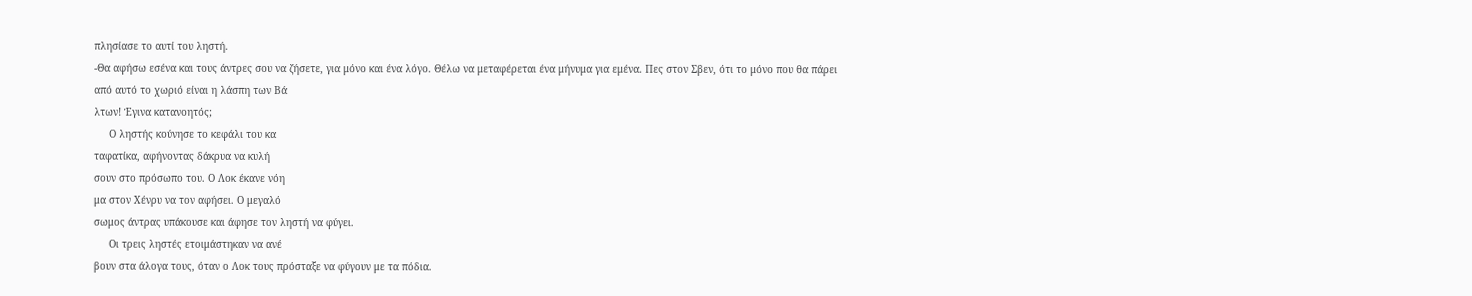πλησίασε το αυτί του ληστή.
-Θα αφήσω εσένα και τους άντρες σου να ζήσετε, για μόνο και ένα λόγο. Θέλω να μεταφέρεται ένα μήνυμα για εμένα. Πες στον Σβεν, ότι το μόνο που θα πάρει
από αυτό το χωριό είναι η λάσπη των Βά
λτων! Έγινα κατανοητός;
     Ο ληστής κούνησε το κεφάλι του κα
ταφατίκα, αφήνοντας δάκρυα να κυλή
σουν στο πρόσωπο του. Ο Λοκ έκανε νόη
μα στον Χένρυ να τον αφήσει. Ο μεγαλό
σωμος άντρας υπάκουσε και άφησε τον ληστή να φύγει.
     Οι τρεις ληστές ετοιμάστηκαν να ανέ
βουν στα άλογα τους, όταν ο Λοκ τους πρόσταξε να φύγουν με τα πόδια.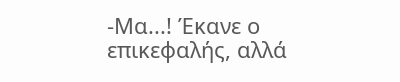-Μα...! Έκανε ο επικεφαλής, αλλά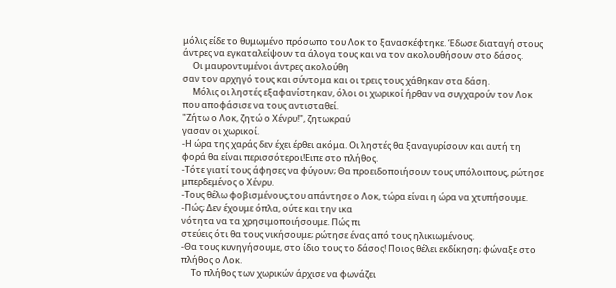μόλις είδε το θυμωμένο πρόσωπο του Λοκ το ξανασκέφτηκε. Έδωσε διαταγή στους άντρες να εγκαταλείψουν τα άλογα τους και να τον ακολουθήσουν στο δάσος.
     Οι μαυροντυμένοι άντρες ακολούθη
σαν τον αρχηγό τους και σύντομα και οι τρεις τους χάθηκαν στα δάση.
     Μόλις οι ληστές εξαφανίστηκαν, όλοι οι χωρικοί ήρθαν να συγχαρούν τον Λοκ που αποφάσισε να τους αντισταθεί.
"Ζήτω ο Λοκ, ζητώ ο Χένρυ!", ζητωκραύ
γασαν οι χωρικοί.
-Η ώρα της χαράς δεν έχει έρθει ακόμα. Οι ληστές θα ξαναγυρίσουν και αυτή τη φορά θα είναι περισσότεροι!Ειπε στο πλήθος.
-Τότε γιατί τους άφησες να φύγουν; Θα προειδοποιήσουν τους υπόλοιπους, ρώτησε μπερδεμένος ο Χένρυ.
-Τους θέλω φοβισμένους,του απάντησε ο Λοκ, τώρα είναι η ώρα να χτυπήσουμε.
-Πώς; Δεν έχουμε όπλα, ούτε και την ικα
νότητα να τα χρησιμοποιήσουμε. Πώς πι
στεύεις ότι θα τους νικήσουμε; ρώτησε ένας από τους ηλικιωμένους.
-Θα τους κυνηγήσουμε, στο ίδιο τους το δάσος! Ποιος θέλει εκδίκηση; φώναξε στο πλήθος ο Λοκ.
     Το πλήθος των χωρικών άρχισε να φωνάζει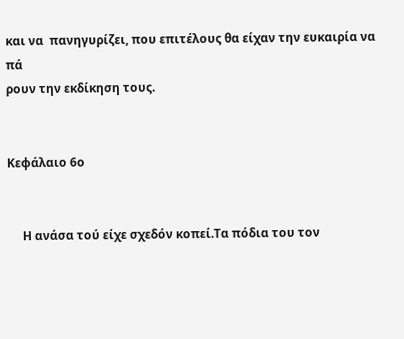και να  πανηγυρίζει, που επιτέλους θα είχαν την ευκαιρία να πά
ρουν την εκδίκηση τους.


Κεφάλαιο 6ο


     Η ανάσα τού είχε σχεδόν κοπεί.Τα πόδια του τον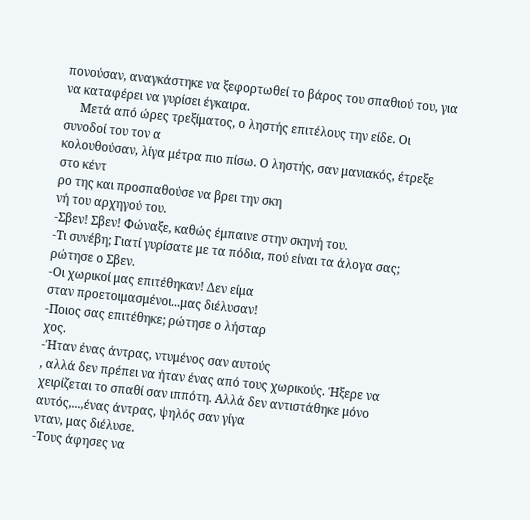πονούσαν, αναγκάστηκε να ξεφορτωθεί το βάρος του σπαθιού του, για να καταφέρει να γυρίσει έγκαιρα.
     Μετά από ώρες τρεξίματος, ο ληστής επιτέλους την είδε. Οι συνοδοί του τον α
κολουθούσαν, λίγα μέτρα πιο πίσω. Ο ληστής, σαν μανιακός, έτρεξε στο κέντ
ρο της και προσπαθούσε να βρει την σκη
νή του αρχηγού του.
-Σβεν! Σβεν! Φώναξε, καθώς έμπαινε στην σκηνή του.
-Τι συνέβη; Γιατί γυρίσατε με τα πόδια, πού είναι τα άλογα σας; ρώτησε ο Σβεν.
-Οι χωρικοί μας επιτέθηκαν! Δεν είμα
σταν προετοιμασμένοι...μας διέλυσαν!
-Ποιος σας επιτέθηκε; ρώτησε ο λήσταρ
χος.
-Ήταν ένας άντρας, ντυμένος σαν αυτούς
, αλλά δεν πρέπει να ήταν ένας από τους χωρικούς. Ήξερε να χειρίζεται το σπαθί σαν ιππότη. Αλλά δεν αντιστάθηκε μόνο αυτός,...,ένας άντρας, ψηλός σαν γίγα
νταν, μας διέλυσε.
-Τους άφησες να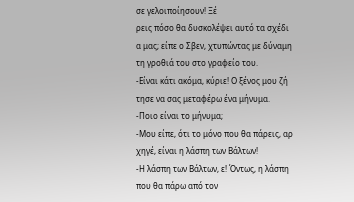σε γελοιποίησουν! Ξέ
ρεις πόσο θα δυσκολέψει αυτό τα σχέδι
α μας; είπε ο Σβεν, χτυπώντας με δύναμη τη γροθιά του στο γραφείο του.
-Είναι κάτι ακόμα, κύριε! Ο ξένος μου ζή
τησε να σας μεταφέρω ένα μήνυμα.
-Ποιο είναι το μήνυμα;
-Μου είπε, ότι το μόνο που θα πάρεις, αρ
χηγέ, είναι η λάσπη των Βάλτων!
-Η λάσπη των Βάλτων, ε! Όντως, η λάσπη που θα πάρω από τον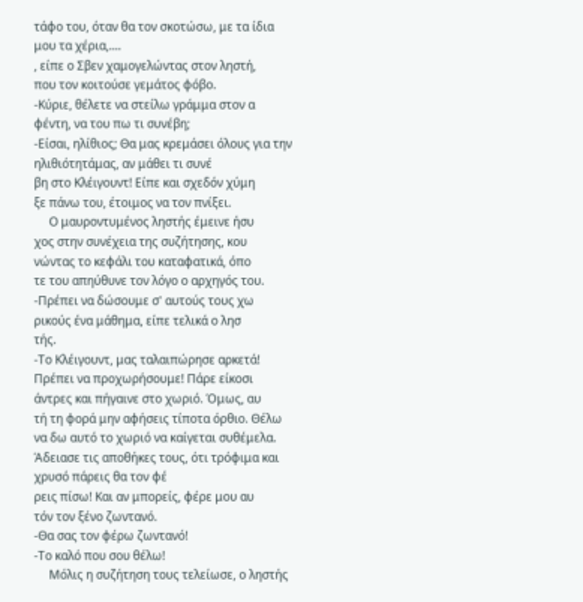τάφο του, όταν θα τον σκοτώσω, με τα ίδια μου τα χέρια,....
, είπε ο Σβεν χαμογελώντας στον ληστή,
που τον κοιτούσε γεμάτος φόβο.
-Κύριε, θέλετε να στείλω γράμμα στον α
φέντη, να του πω τι συνέβη;
-Είσαι, ηλίθιος; Θα μας κρεμάσει όλους για την ηλιθιότητάμας, αν μάθει τι συνέ
βη στο Κλέιγουντ! Είπε και σχεδόν χύμη
ξε πάνω του, έτοιμος να τον πνίξει.
     Ο μαυροντυμένος ληστής έμεινε ήσυ
χος στην συνέχεια της συζήτησης, κου
νώντας το κεφάλι του καταφατικά, όπο
τε του απηύθυνε τον λόγο ο αρχηγός του.
-Πρέπει να δώσουμε σ' αυτούς τους χω
ρικούς ένα μάθημα, είπε τελικά ο λησ
τής.
-Το Κλέιγουντ, μας ταλαιπώρησε αρκετά!
Πρέπει να προχωρήσουμε! Πάρε είκοσι άντρες και πήγαινε στο χωριό. Όμως, αυ
τή τη φορά μην αφήσεις τίποτα όρθιο. Θέλω να δω αυτό το χωριό να καίγεται συθέμελα. Άδειασε τις αποθήκες τους, ότι τρόφιμα και χρυσό πάρεις θα τον φέ
ρεις πίσω! Και αν μπορείς, φέρε μου αυ
τόν τον ξένο ζωντανό.
-Θα σας τον φέρω ζωντανό!
-Το καλό που σου θέλω!
     Μόλις η συζήτηση τους τελείωσε, ο ληστής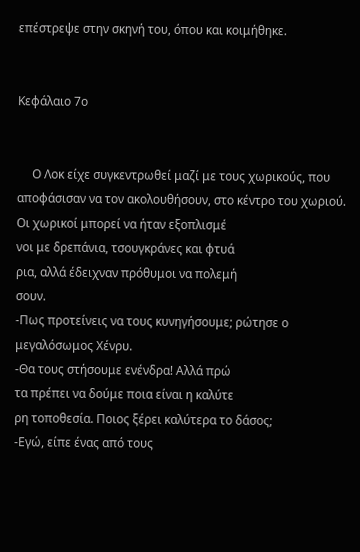επέστρεψε στην σκηνή του, όπου και κοιμήθηκε.


Κεφάλαιο 7ο


     Ο Λοκ είχε συγκεντρωθεί μαζί με τους χωρικούς, που αποφάσισαν να τον ακολουθήσουν, στο κέντρο του χωριού.
Οι χωρικοί μπορεί να ήταν εξοπλισμέ
νοι με δρεπάνια, τσουγκράνες και φτυά
ρια, αλλά έδειχναν πρόθυμοι να πολεμή
σουν.
-Πως προτείνεις να τους κυνηγήσουμε; ρώτησε ο μεγαλόσωμος Χένρυ.
-Θα τους στήσουμε ενένδρα! Αλλά πρώ
τα πρέπει να δούμε ποια είναι η καλύτε
ρη τοποθεσία. Ποιος ξέρει καλύτερα το δάσος;
-Εγώ, είπε ένας από τους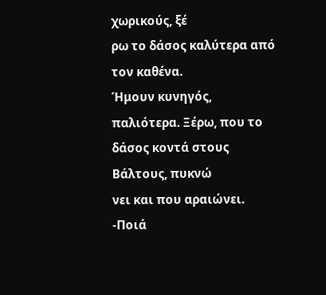χωρικούς, ξέ
ρω το δάσος καλύτερα από τον καθένα.
Ήμουν κυνηγός, παλιότερα. Ξέρω, που το δάσος κοντά στους Βάλτους, πυκνώ
νει και που αραιώνει.
-Ποιά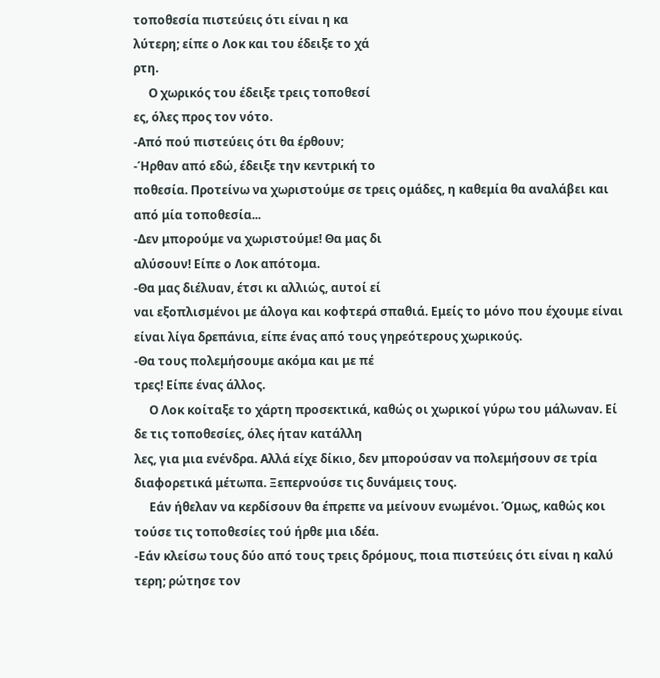τοποθεσία πιστεύεις ότι είναι η κα
λύτερη; είπε ο Λοκ και του έδειξε το χά
ρτη.
     Ο χωρικός του έδειξε τρεις τοποθεσί
ες, όλες προς τον νότο.
-Από πού πιστεύεις ότι θα έρθουν;
-Ήρθαν από εδώ, έδειξε την κεντρική το
ποθεσία. Προτείνω να χωριστούμε σε τρεις ομάδες, η καθεμία θα αναλάβει και από μία τοποθεσία...
-Δεν μπορούμε να χωριστούμε! Θα μας δι
αλύσουν! Είπε ο Λοκ απότομα.
-Θα μας διέλυαν, έτσι κι αλλιώς, αυτοί εί
ναι εξοπλισμένοι με άλογα και κοφτερά σπαθιά. Εμείς το μόνο που έχουμε είναι είναι λίγα δρεπάνια, είπε ένας από τους γηρεότερους χωρικούς.
-Θα τους πολεμήσουμε ακόμα και με πέ
τρες! Είπε ένας άλλος.
     Ο Λοκ κοίταξε το χάρτη προσεκτικά, καθώς οι χωρικοί γύρω του μάλωναν. Εί
δε τις τοποθεσίες, όλες ήταν κατάλλη
λες, για μια ενένδρα. Αλλά είχε δίκιο, δεν μπορούσαν να πολεμήσουν σε τρία διαφορετικά μέτωπα. Ξεπερνούσε τις δυνάμεις τους.
     Εάν ήθελαν να κερδίσουν θα έπρεπε να μείνουν ενωμένοι. Όμως, καθώς κοι
τούσε τις τοποθεσίες τού ήρθε μια ιδέα.
-Εάν κλείσω τους δύο από τους τρεις δρόμους, ποια πιστεύεις ότι είναι η καλύ
τερη; ρώτησε τον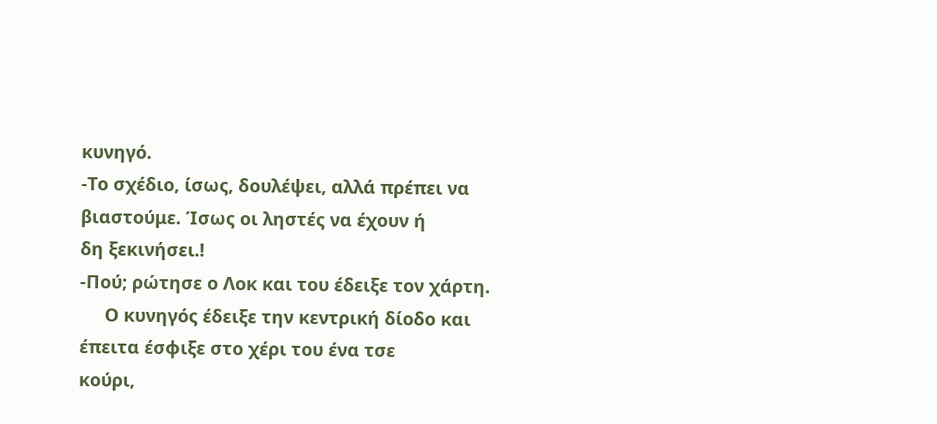κυνηγό.
-Το σχέδιο, ίσως, δουλέψει, αλλά πρέπει να βιαστούμε. Ίσως οι ληστές να έχουν ή
δη ξεκινήσει.!
-Πού; ρώτησε ο Λοκ και του έδειξε τον χάρτη.
     Ο κυνηγός έδειξε την κεντρική δίοδο και έπειτα έσφιξε στο χέρι του ένα τσε
κούρι,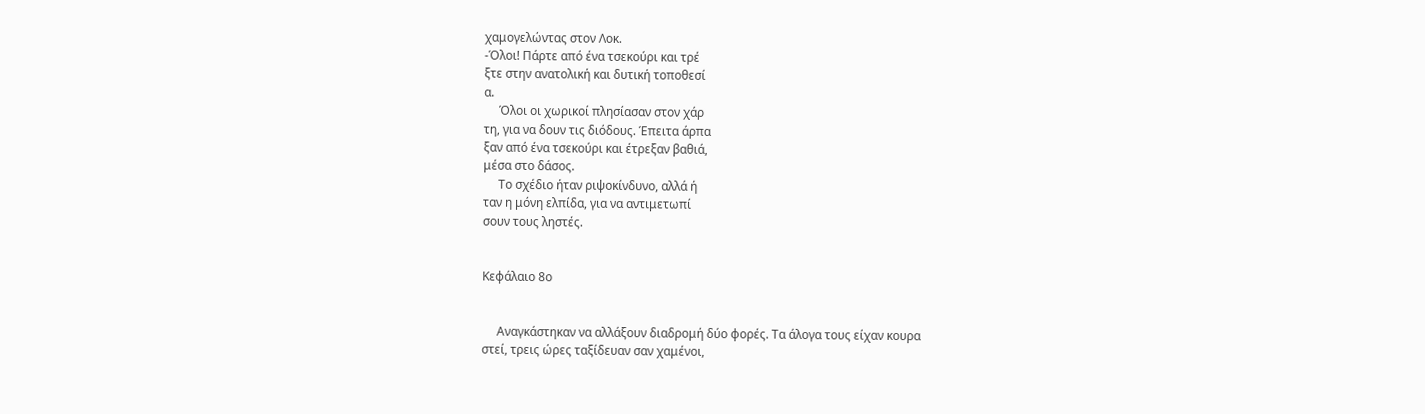χαμογελώντας στον Λοκ.
-Όλοι! Πάρτε από ένα τσεκούρι και τρέ
ξτε στην ανατολική και δυτική τοποθεσί
α.
     Όλοι οι χωρικοί πλησίασαν στον χάρ
τη, για να δουν τις διόδους. Έπειτα άρπα
ξαν από ένα τσεκούρι και έτρεξαν βαθιά,
μέσα στο δάσος.
     Το σχέδιο ήταν ριψοκίνδυνο, αλλά ή
ταν η μόνη ελπίδα, για να αντιμετωπί
σουν τους ληστές.


Κεφάλαιο 8ο


     Αναγκάστηκαν να αλλάξουν διαδρομή δύο φορές. Τα άλογα τους είχαν κουρα
στεί, τρεις ώρες ταξίδευαν σαν χαμένοι,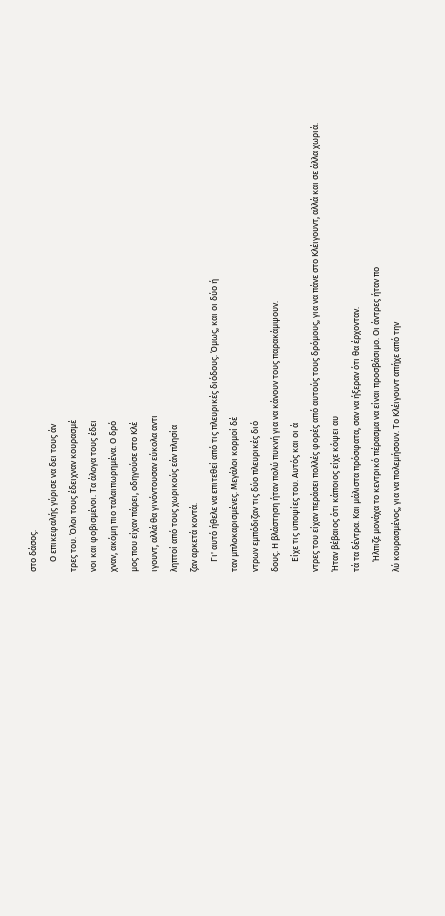στο δάσος.
     Ο επικεφαλής γύρισε να δει τους άν
τρες του. Όλοι τους έδειχναν κουρασμέ
νοι και φοβισμένοι. Τα άλογα τους έδει
χναν, ακόμη πιο ταλαιπωρημένα. Ο δρό
μος που είχαν πάρει, οδηγούσε στο Κλέ
ιγουντ, αλλά θα γινόντουσαν εύκολα αντι
ληπτοί από τους χωρικούς εάν πλησία
ζαν αρκετά κοντά.
     Γι' αυτό ήθελε να επιτεθεί από τις πλευρικές διόδους. Όμως, και οι δύο ή
ταν μπλοκαρισμένες. Μεγάλοι κορμοί δέ
ντρων εμπόδιζαν τις δύο πλευρικές διό
δους. Η βλάστηση ήταν πολύ πυκνή για να κάνουν τους παρακάμψουν.
     Είχε τις υποψίες του. Αυτός και οι ά
ντρες του είχαν περάσει πολλές φορές από αυτούς τους δρόμους, για να πάνε στο Κλέιγουντ, αλλά και σε άλλα χωριά.
Ήταν βέβαιος ότι κάποιος είχε κόψει αυ
τά τα δέντρα. Και μάλιστα πρόσφατα, σαν να ήξεραν ότι θα έρχονταν.
     Ήλπιζε μονάχα το κεντρικό πέρασμα να είναι προσβάσιμο. Οι άντρες ήταν πο
λύ κουρασμένος, για να πολεμήσουν. Το Κλέιγουντ απήχε από την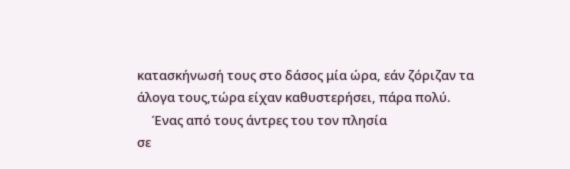κατασκήνωσή τους στο δάσος μία ώρα, εάν ζόριζαν τα
άλογα τους,τώρα είχαν καθυστερήσει, πάρα πολύ.
     Ένας από τους άντρες του τον πλησία
σε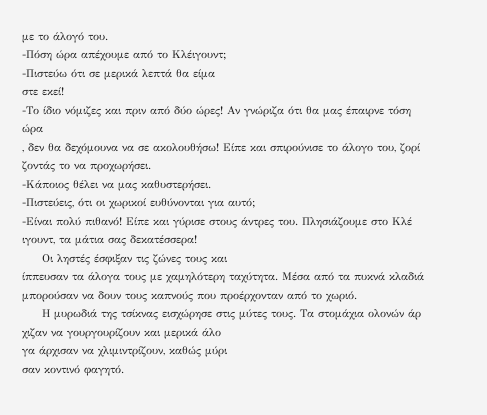με το άλογό του.
-Πόση ώρα απέχουμε από το Κλέιγουντ;
-Πιστεύω ότι σε μερικά λεπτά θα είμα
στε εκεί!
-Το ίδιο νόμιζες και πριν από δύο ώρες! Αν γνώριζα ότι θα μας έπαιρνε τόση ώρα
, δεν θα δεχόμουνα να σε ακολουθήσω! Είπε και σπιρούνισε το άλογο του, ζορί
ζοντάς το να προχωρήσει.
-Κάποιος θέλει να μας καθυστερήσει.
-Πιστεύεις, ότι οι χωρικοί ευθύνονται για αυτό;
-Είναι πολύ πιθανό! Είπε και γύρισε στους άντρες του. Πλησιάζουμε στο Κλέ
ιγουντ, τα μάτια σας δεκατέσσερα!
     Οι ληστές έσφιξαν τις ζώνες τους και
ίππευσαν τα άλογα τους με χαμηλότερη ταχύτητα. Μέσα από τα πυκνά κλαδιά μπορούσαν να δουν τους καπνούς που προέρχονταν από το χωριό.
     Η μυρωδιά της τσίκνας εισχώρησε στις μύτες τους. Τα στομάχια ολονών άρ
χιζαν να γουργουρίζουν και μερικά άλο
γα άρχισαν να χλιμιντρίζουν, καθώς μύρι
σαν κοντινό φαγητό.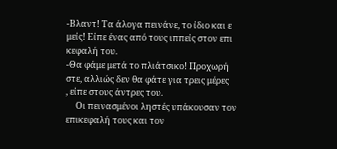-Βλαντ! Τα άλογα πεινάνε, το ίδιο και ε
μείς! Είπε ένας από τους ιππείς στον επι
κεφαλή του.
-Θα φάμε μετά το πλιάτσικο! Προχωρή
στε, αλλιώς δεν θα φάτε για τρεις μέρες
, είπε στους άντρες του.
     Οι πεινασμένοι ληστές υπάκουσαν τον
επικεφαλή τους και τον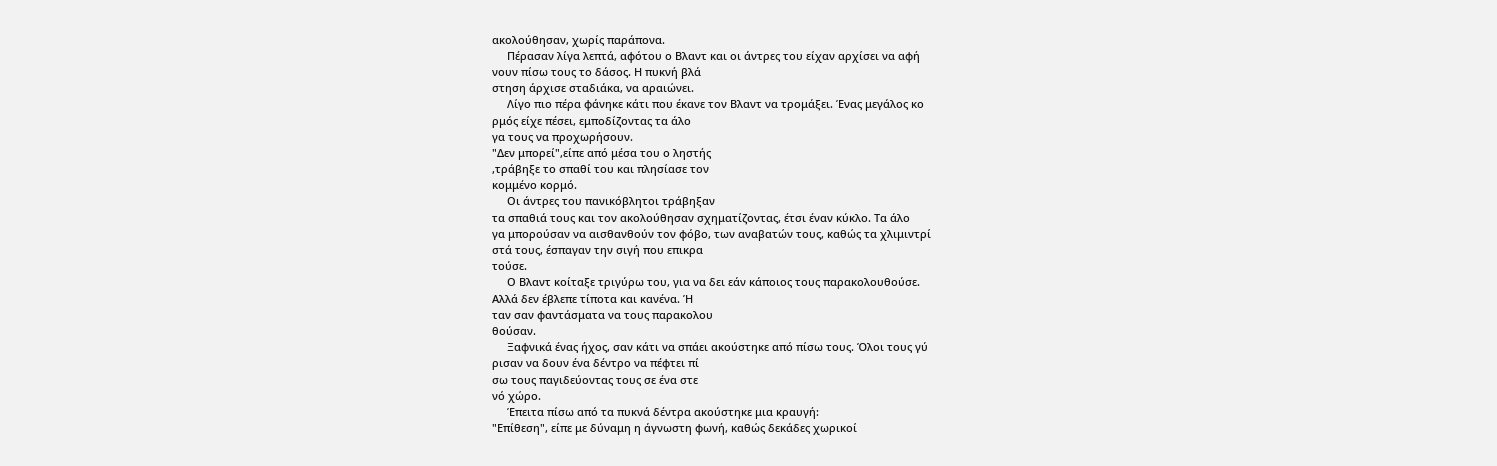ακολούθησαν, χωρίς παράπονα.
     Πέρασαν λίγα λεπτά, αφότου ο Βλαντ και οι άντρες του είχαν αρχίσει να αφή
νουν πίσω τους το δάσος. Η πυκνή βλά
στηση άρχισε σταδιάκα, να αραιώνει.
     Λίγο πιο πέρα φάνηκε κάτι που έκανε τον Βλαντ να τρομάξει. Ένας μεγάλος κο
ρμός είχε πέσει, εμποδίζοντας τα άλο
γα τους να προχωρήσουν.
"Δεν μπορεί",είπε από μέσα του ο ληστής
,τράβηξε το σπαθί του και πλησίασε τον
κομμένο κορμό.
     Οι άντρες του πανικόβλητοι τράβηξαν
τα σπαθιά τους και τον ακολούθησαν σχηματίζοντας, έτσι έναν κύκλο. Τα άλο
γα μπορούσαν να αισθανθούν τον φόβο, των αναβατών τους, καθώς τα χλιμιντρί
στά τους, έσπαγαν την σιγή που επικρα
τούσε.
     Ο Βλαντ κοίταξε τριγύρω του, για να δει εάν κάποιος τους παρακολουθούσε.
Αλλά δεν έβλεπε τίποτα και κανένα. Ή
ταν σαν φαντάσματα να τους παρακολου
θούσαν.
     Ξαφνικά ένας ήχος, σαν κάτι να σπάει ακούστηκε από πίσω τους. Όλοι τους γύ
ρισαν να δουν ένα δέντρο να πέφτει πί
σω τους παγιδεύοντας τους σε ένα στε
νό χώρο.
     Έπειτα πίσω από τα πυκνά δέντρα ακούστηκε μια κραυγή:
"Επίθεση", είπε με δύναμη η άγνωστη φωνή, καθώς δεκάδες χωρικοί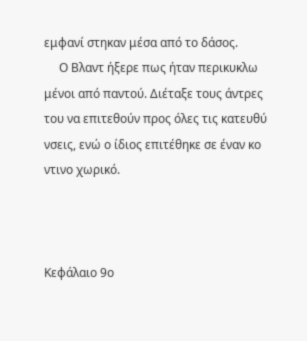εμφανί στηκαν μέσα από το δάσος.
     Ο Βλαντ ήξερε πως ήταν περικυκλω
μένοι από παντού. Διέταξε τους άντρες
του να επιτεθούν προς όλες τις κατευθύ
νσεις, ενώ ο ίδιος επιτέθηκε σε έναν κο
ντινο χωρικό.



Κεφάλαιο 9ο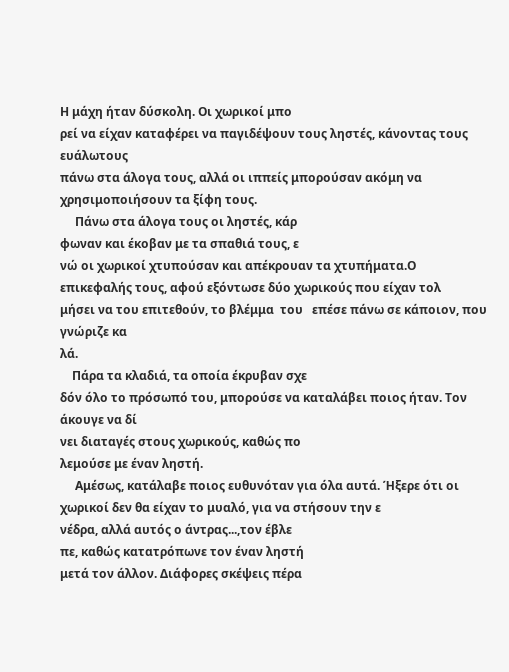Η μάχη ήταν δύσκολη. Οι χωρικοί μπο
ρεί να είχαν καταφέρει να παγιδέψουν τους ληστές, κάνοντας τους ευάλωτους
πάνω στα άλογα τους, αλλά οι ιππείς μπορούσαν ακόμη να χρησιμοποιήσουν τα ξίφη τους.
     Πάνω στα άλογα τους οι ληστές, κάρ
φωναν και έκοβαν με τα σπαθιά τους, ε
νώ οι χωρικοί χτυπούσαν και απέκρουαν τα χτυπήματα.Ο επικεφαλής τους, αφού εξόντωσε δύο χωρικούς που είχαν τολ
μήσει να του επιτεθούν, το βλέμμα  του   επέσε πάνω σε κάποιον, που γνώριζε κα
λά.
    Πάρα τα κλαδιά, τα οποία έκρυβαν σχε
δόν όλο το πρόσωπό του, μπορούσε να καταλάβει ποιος ήταν. Τον άκουγε να δί
νει διαταγές στους χωρικούς, καθώς πο
λεμούσε με έναν ληστή.
     Αμέσως, κατάλαβε ποιος ευθυνόταν για όλα αυτά. Ήξερε ότι οι χωρικοί δεν θα είχαν το μυαλό, για να στήσουν την ε
νέδρα, αλλά αυτός ο άντρας...,τον έβλε
πε, καθώς κατατρόπωνε τον έναν ληστή
μετά τον άλλον. Διάφορες σκέψεις πέρα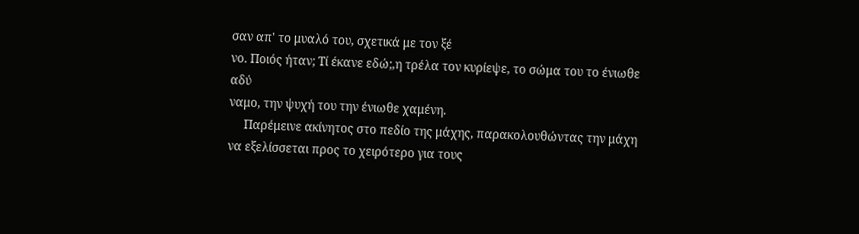σαν απ' το μυαλό του, σχετικά με τον ξέ
νο. Ποιός ήταν; Τί έκανε εδώ;,η τρέλα τον κυρίεψε, το σώμα του το ένιωθε αδύ
ναμο, την ψυχή του την ένιωθε χαμένη.
     Παρέμεινε ακίνητος στο πεδίο της μάχης, παρακολουθώντας την μάχη να εξελίσσεται προς το χειρότερο για τους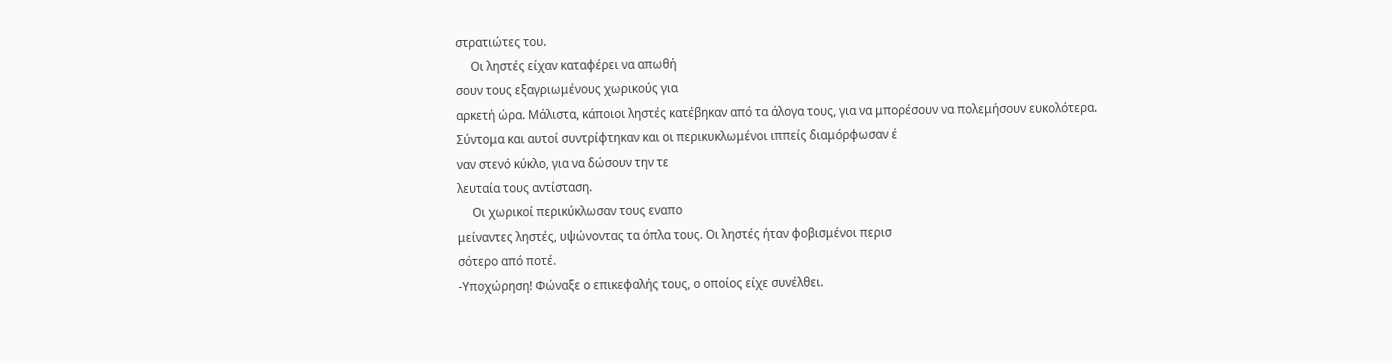στρατιώτες του.
     Οι ληστές είχαν καταφέρει να απωθή
σουν τους εξαγριωμένους χωρικούς για
αρκετή ώρα. Μάλιστα, κάποιοι ληστές κατέβηκαν από τα άλογα τους, για να μπορέσουν να πολεμήσουν ευκολότερα.
Σύντομα και αυτοί συντρίφτηκαν και οι περικυκλωμένοι ιππείς διαμόρφωσαν έ
ναν στενό κύκλο, για να δώσουν την τε
λευταία τους αντίσταση.
     Οι χωρικοί περικύκλωσαν τους εναπο
μείναντες ληστές, υψώνοντας τα όπλα τους. Οι ληστές ήταν φοβισμένοι περισ
σότερο από ποτέ.
-Υποχώρηση! Φώναξε ο επικεφαλής τους, ο οποίος είχε συνέλθει.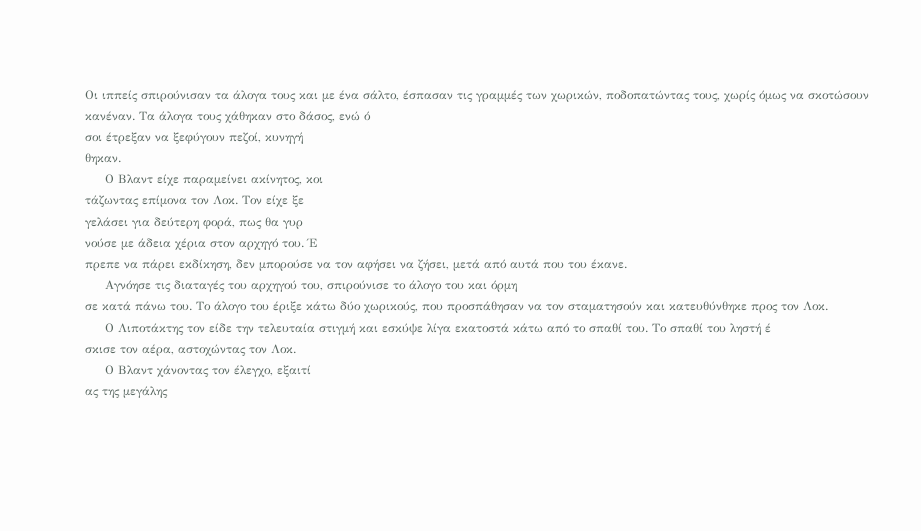Οι ιππείς σπιρούνισαν τα άλογα τους και με ένα σάλτο, έσπασαν τις γραμμές των χωρικών, ποδοπατώντας τους, χωρίς όμως να σκοτώσουν κανέναν. Τα άλογα τους χάθηκαν στο δάσος, ενώ ό
σοι έτρεξαν να ξεφύγουν πεζοί, κυνηγή
θηκαν.
     Ο Βλαντ είχε παραμείνει ακίνητος, κοι
τάζωντας επίμονα τον Λοκ. Τον είχε ξε
γελάσει για δεύτερη φορά, πως θα γυρ
νούσε με άδεια χέρια στον αρχηγό του. Έ
πρεπε να πάρει εκδίκηση, δεν μπορούσε να τον αφήσει να ζήσει, μετά από αυτά που του έκανε.
     Αγνόησε τις διαταγές του αρχηγού του, σπιρούνισε το άλογο του και όρμη
σε κατά πάνω του. Το άλογο του έριξε κάτω δύο χωρικούς, που προσπάθησαν να τον σταματησούν και κατευθύνθηκε προς τον Λοκ.
     Ο Λιποτάκτης τον είδε την τελευταία στιγμή και εσκύψε λίγα εκατοστά κάτω από το σπαθί του. Το σπαθί του ληστή έ
σκισε τον αέρα, αστοχώντας τον Λοκ.
     Ο Βλαντ χάνοντας τον έλεγχο, εξαιτί
ας της μεγάλης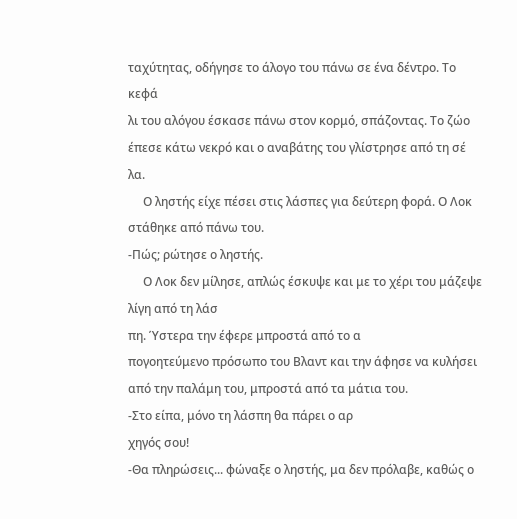ταχύτητας, οδήγησε το άλογο του πάνω σε ένα δέντρο. Το κεφά
λι του αλόγου έσκασε πάνω στον κορμό, σπάζοντας. Το ζώο έπεσε κάτω νεκρό και ο αναβάτης του γλίστρησε από τη σέ
λα.
     Ο ληστής είχε πέσει στις λάσπες για δεύτερη φορά. Ο Λοκ στάθηκε από πάνω του.
-Πώς; ρώτησε ο ληστής.
     Ο Λοκ δεν μίλησε, απλώς έσκυψε και με το χέρι του μάζεψε λίγη από τη λάσ
πη. Ύστερα την έφερε μπροστά από το α
πογοητεύμενο πρόσωπο του Βλαντ και την άφησε να κυλήσει από την παλάμη του, μπροστά από τα μάτια του.
-Στο είπα, μόνο τη λάσπη θα πάρει ο αρ
χηγός σου!
-Θα πληρώσεις... φώναξε ο ληστής, μα δεν πρόλαβε, καθώς ο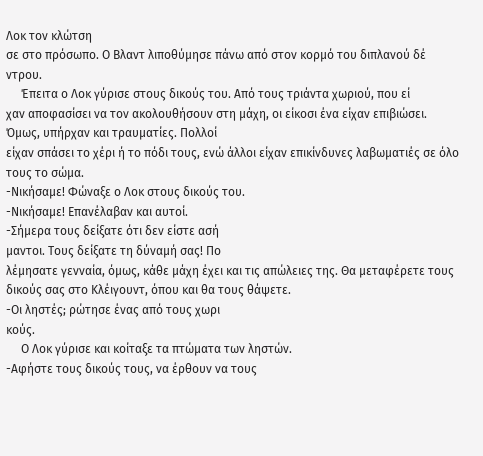Λοκ τον κλώτση
σε στο πρόσωπο. Ο Βλαντ λιποθύμησε πάνω από στον κορμό του διπλανού δέ
ντρου.
     Έπειτα ο Λοκ γύρισε στους δικούς του. Από τους τριάντα χωριού, που εί
χαν αποφασίσει να τον ακολουθήσουν στη μάχη, οι είκοσι ένα είχαν επιβιώσει.
Όμως, υπήρχαν και τραυματίες. Πολλοί
είχαν σπάσει το χέρι ή το πόδι τους, ενώ άλλοι είχαν επικίνδυνες λαβωματιές σε όλο τους το σώμα.
-Νικήσαμε! Φώναξε ο Λοκ στους δικούς του.
-Νικήσαμε! Επανέλαβαν και αυτοί.
-Σήμερα τους δείξατε ότι δεν είστε ασή
μαντοι. Τους δείξατε τη δύναμή σας! Πο
λέμησατε γενναία, όμως, κάθε μάχη έχει και τις απώλειες της. Θα μεταφέρετε τους δικούς σας στο Κλέιγουντ, όπου και θα τους θάψετε.
-Οι ληστές; ρώτησε ένας από τους χωρι
κούς.
     Ο Λοκ γύρισε και κοίταξε τα πτώματα των ληστών.
-Αφήστε τους δικούς τους, να έρθουν να τους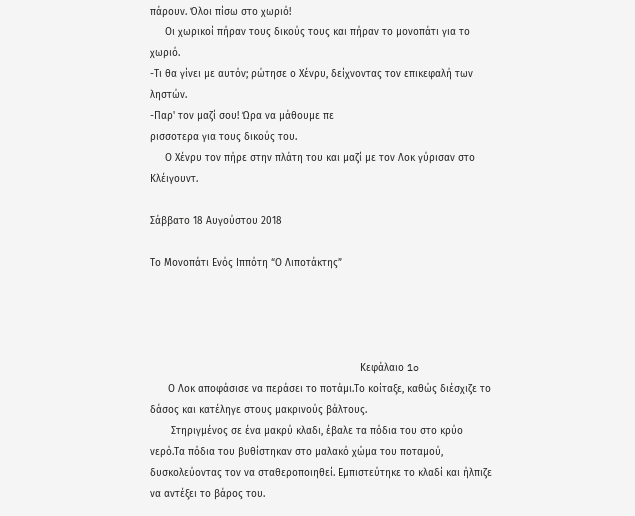πάρουν. Όλοι πίσω στο χωριό!
     Οι χωρικοί πήραν τους δικούς τους και πήραν το μονοπάτι για το χωριό.
-Τι θα γίνει με αυτόν; ρώτησε ο Χένρυ, δείχνοντας τον επικεφαλή των ληστών.
-Παρ' τον μαζί σου! Ώρα να μάθουμε πε
ρισσοτερα για τους δικούς του.
     Ο Χένρυ τον πήρε στην πλάτη του και μαζί με τον Λοκ γύρισαν στο Κλέιγουντ.

Σάββατο 18 Αυγούστου 2018

Το Μονοπάτι Ενός Ιππότη “Ο Λιποτάκτης”




                                                                      Κεφάλαιο 1o
      Ο Λοκ αποφάσισε να περάσει το ποτάμι.Το κοίταξε, καθώς διέσχιζε το δάσος και κατέληγε στους μακρινούς βάλτους.
       Στηριγμένος σε ένα μακρύ κλαδι, έβαλε τα πόδια του στο κρύο νερό.Τα πόδια του βυθίστηκαν στο μαλακό χώμα του ποταμού, δυσκολεύοντας τον να σταθεροποιηθεί. Εμπιστεύτηκε το κλαδί και ήλπιζε να αντέξει το βάρος του.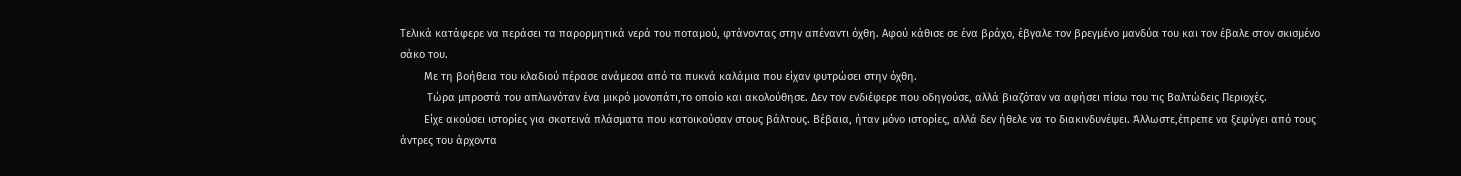Τελικά κατάφερε να περάσει τα παρορμητικά νερά του ποταμού, φτάνοντας στην απέναντι όχθη. Αφού κάθισε σε ένα βράχο, έβγαλε τον βρεγμένο μανδύα του και τον έβαλε στον σκισμένο σάκο του.
        Με τη βοήθεια του κλαδιού πέρασε ανάμεσα από τα πυκνά καλάμια που είχαν φυτρώσει στην όχθη.
         Τώρα μπροστά του απλωνόταν ένα μικρό μονοπάτι,το οποίο και ακολούθησε. Δεν τον ενδιέφερε που οδηγούσε, αλλά βιαζόταν να αφήσει πίσω του τις Βαλτώδεις Περιοχές.
        Είχε ακούσει ιστορίες για σκοτεινά πλάσματα που κατοικούσαν στους βάλτους. Βέβαια, ήταν μόνο ιστορίες, αλλά δεν ήθελε να το διακινδυνέψει. Άλλωστε,έπρεπε να ξεφύγει από τους  άντρες του άρχοντα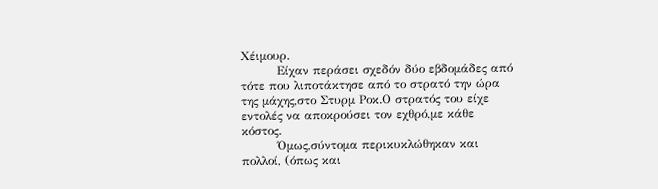Χέιμουρ.
         Είχαν περάσει σχεδόν δύο εβδομάδες από τότε που λιποτάκτησε από το στρατό την ώρα της μάχης,στο Στυρμ Ροκ.Ο στρατός του είχε εντολές να αποκρούσει τον εχθρό,με κάθε κόστος.
         Όμως,σύντομα περικυκλώθηκαν και πολλοί, (όπως και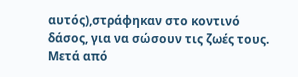αυτός),στράφηκαν στο κοντινό δάσος, για να σώσουν τις ζωές τους. Μετά από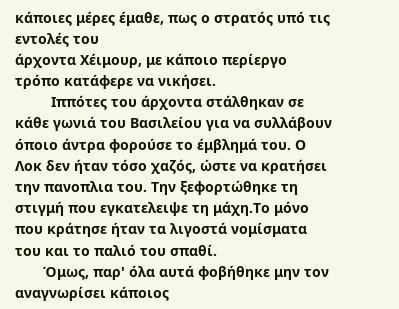κάποιες μέρες έμαθε, πως ο στρατός υπό τις εντολές του
άρχοντα Χέιμουρ, με κάποιο περίεργο τρόπο κατάφερε να νικήσει.
         Ιππότες του άρχοντα στάλθηκαν σε κάθε γωνιά του Βασιλείου για να συλλάβουν όποιο άντρα φορούσε το έμβλημά του. Ο Λοκ δεν ήταν τόσο χαζός, ώστε να κρατήσει την πανοπλια του. Την ξεφορτώθηκε τη στιγμή που εγκατελειψε τη μάχη.Το μόνο που κράτησε ήταν τα λιγοστά νομίσματα του και το παλιό του σπαθί.
       Όμως, παρ' όλα αυτά φοβήθηκε μην τον αναγνωρίσει κάποιος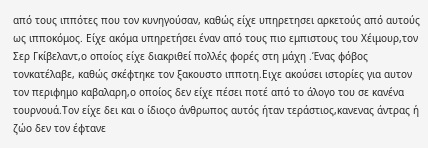από τους ιππότες που τον κυνηγούσαν, καθώς είχε υπηρετησει αρκετούς από αυτούς ως ιπποκόμος. Είχε ακόμα υπηρετήσει έναν από τους πιο εμπιστους του Χέιμουρ,τον Σερ Γκίβελαντ,ο οποίος είχε διακριθεί πολλές φορές στη μάχη .Ένας φόβος τονκατέλαβε, καθώς σκέφτηκε τον ξακουστο ιπποτη.Ειχε ακούσει ιστορίες για αυτον τον περιφημο καβαλαρη,ο οποίος δεν είχε πέσει ποτέ από το άλογο του σε κανένα τουρνουά.Τον είχε δει και ο ίδιοςο άνθρωπος αυτός ήταν τεράστιος,κανενας άντρας ή ζώο δεν τον έφτανε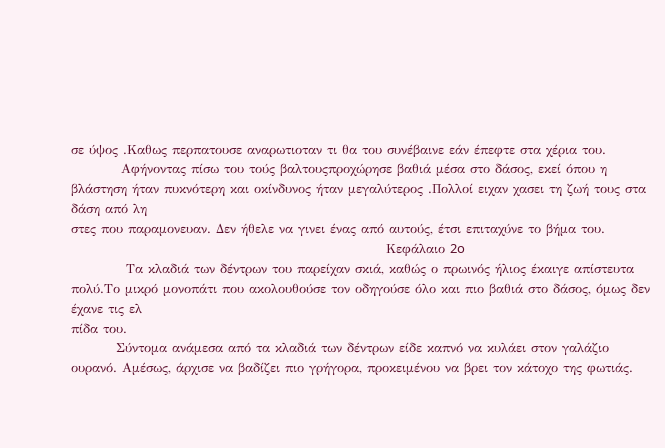σε ύψος .Καθως περπατουσε αναρωτιοταν τι θα του συνέβαινε εάν έπεφτε στα χέρια του.
          Αφήνοντας πίσω του τούς βαλτουςπροχώρησε βαθιά μέσα στο δάσος, εκεί όπου η βλάστηση ήταν πυκνότερη και οκίνδυνος ήταν μεγαλύτερος .Πολλοί ειχαν χασει τη ζωή τους στα δάση από λη
στες που παραμονευαν. Δεν ήθελε να γινει ένας από αυτούς, έτσι επιταχύνε το βήμα του.
                                                               Κεφάλαιο 2o
           Τα κλαδιά των δέντρων του παρείχαν σκιά, καθώς ο πρωινός ήλιος έκαιγε απίστευτα πολύ.Το μικρό μονοπάτι που ακολουθούσε τον οδηγούσε όλο και πιο βαθιά στο δάσος, όμως δεν έχανε τις ελ
πίδα του.
         Σύντομα ανάμεσα από τα κλαδιά των δέντρων είδε καπνό να κυλάει στον γαλάζιο ουρανό. Αμέσως, άρχισε να βαδίζει πιο γρήγορα, προκειμένου να βρει τον κάτοχο της φωτιάς.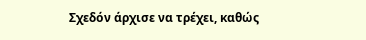Σχεδόν άρχισε να τρέχει, καθώς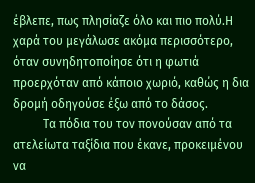έβλεπε, πως πλησίαζε όλο και πιο πολύ.Η χαρά του μεγάλωσε ακόμα περισσότερο, όταν συνηδητοποίησε ότι η φωτιά προερχόταν από κάποιο χωριό, καθώς η δια    δρομή οδηγούσε έξω από το δάσος.
          Τα πόδια του τον πονούσαν από τα ατελείωτα ταξίδια που έκανε, προκειμένου να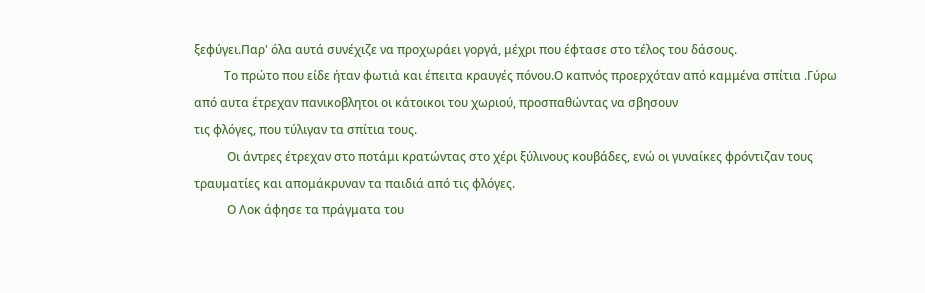ξεφύγει.Παρ' όλα αυτά συνέχιζε να προχωράει γοργά, μέχρι που έφτασε στο τέλος του δάσους.
          Το πρώτο που είδε ήταν φωτιά και έπειτα κραυγές πόνου.Ο καπνός προερχόταν από καμμένα σπίτια .Γύρω από αυτα έτρεχαν πανικοβλητοι οι κάτοικοι του χωριού, προσπαθώντας να σβησουν
τις φλόγες, που τύλιγαν τα σπίτια τους.
           Οι άντρες έτρεχαν στο ποτάμι κρατώντας στο χέρι ξύλινους κουβάδες, ενώ οι γυναίκες φρόντιζαν τους τραυματίες και απομάκρυναν τα παιδιά από τις φλόγες.
           Ο Λοκ άφησε τα πράγματα του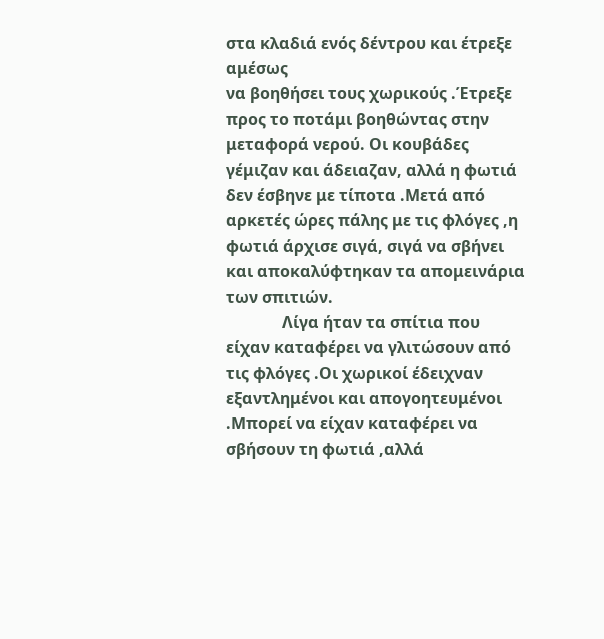στα κλαδιά ενός δέντρου και έτρεξε αμέσως
να βοηθήσει τους χωρικούς .Έτρεξε προς το ποτάμι βοηθώντας στην μεταφορά νερού. Οι κουβάδες γέμιζαν και άδειαζαν, αλλά η φωτιά δεν έσβηνε με τίποτα .Μετά από αρκετές ώρες πάλης με τις φλόγες ,η φωτιά άρχισε σιγά, σιγά να σβήνει και αποκαλύφτηκαν τα απομεινάρια των σπιτιών.
              Λίγα ήταν τα σπίτια που είχαν καταφέρει να γλιτώσουν από τις φλόγες .Οι χωρικοί έδειχναν  εξαντλημένοι και απογοητευμένοι .Μπορεί να είχαν καταφέρει να σβήσουν τη φωτιά ,αλλά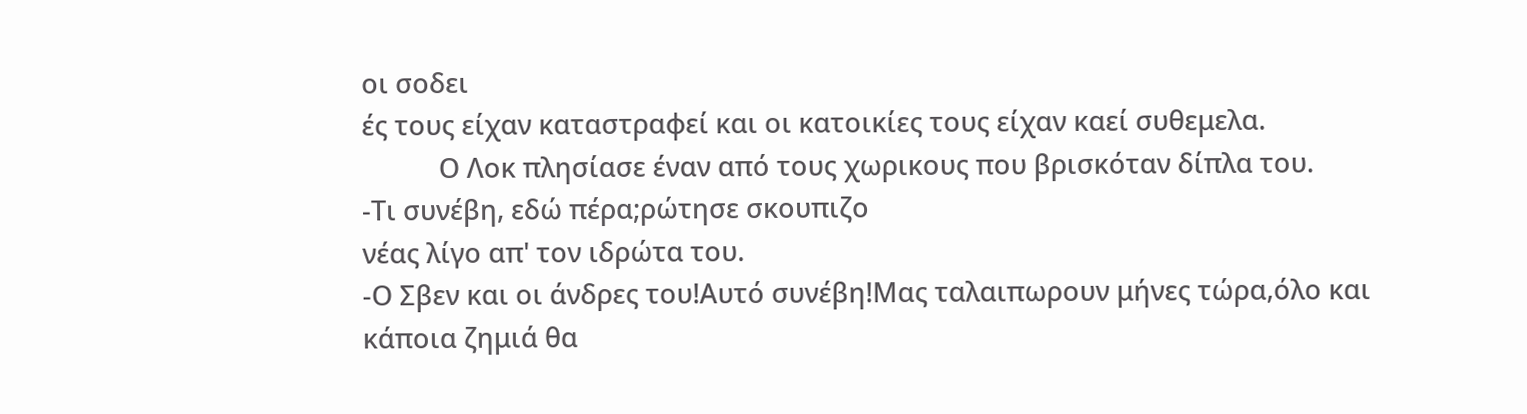οι σοδει
ές τους είχαν καταστραφεί και οι κατοικίες τους είχαν καεί συθεμελα.
           Ο Λοκ πλησίασε έναν από τους χωρικους που βρισκόταν δίπλα του.
-Τι συνέβη, εδώ πέρα;ρώτησε σκουπιζο
νέας λίγο απ' τον ιδρώτα του.
-Ο Σβεν και οι άνδρες του!Αυτό συνέβη!Μας ταλαιπωρουν μήνες τώρα,όλο και
κάποια ζημιά θα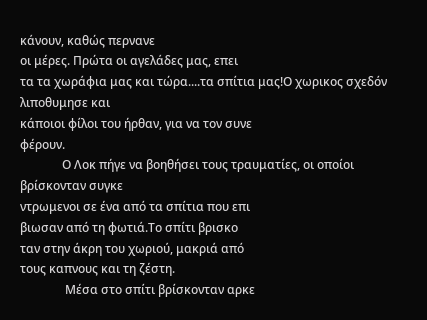κάνουν, καθώς περνανε
οι μέρες. Πρώτα οι αγελάδες μας, επει
τα τα χωράφια μας και τώρα....τα σπίτια μας!Ο χωρικος σχεδόν λιποθυμησε και
κάποιοι φίλοι του ήρθαν, για να τον συνε
φέρουν.
              Ο Λοκ πήγε να βοηθήσει τους τραυματίες, οι οποίοι βρίσκονταν συγκε
ντρωμενοι σε ένα από τα σπίτια που επι
βιωσαν από τη φωτιά.Το σπίτι βρισκο
ταν στην άκρη του χωριού, μακριά από
τους καπνους και τη ζέστη.
               Μέσα στο σπίτι βρίσκονταν αρκε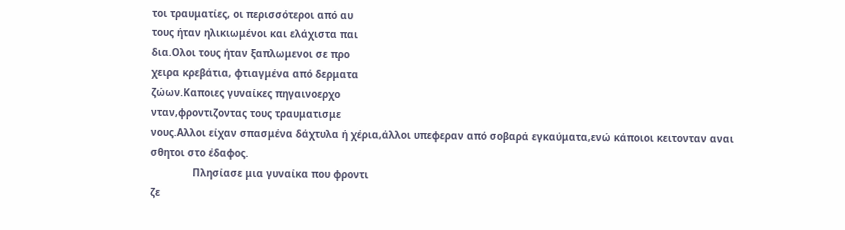τοι τραυματίες, οι περισσότεροι από αυ
τους ήταν ηλικιωμένοι και ελάχιστα παι
δια.Ολοι τους ήταν ξαπλωμενοι σε προ
χειρα κρεβάτια, φτιαγμένα από δερματα
ζώων.Καποιες γυναίκες πηγαινοερχο
νταν,φροντιζοντας τους τραυματισμε
νους.Αλλοι είχαν σπασμένα δάχτυλα ή χέρια,άλλοι υπεφεραν από σοβαρά εγκαύματα,ενώ κάποιοι κειτονταν αναι
σθητοι στο έδαφος.
              Πλησίασε μια γυναίκα που φροντι
ζε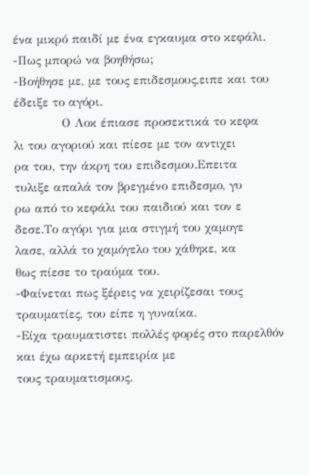ένα μικρό παιδί με ένα εγκαυμα στο κεφάλι.
-Πως μπορώ να βοηθήσω;
-Βοήθησε με, με τους επιδεσμους,ειπε και του έδειξε το αγόρι.
            Ο Λοκ έπιασε προσεκτικά το κεφα
λι του αγοριού και πίεσε με τον αντιχει
ρα του, την άκρη του επιδεσμου.Επειτα
τυλιξε απαλά τον βρεγμένο επιδεσμο, γυ
ρω από το κεφάλι του παιδιού και τον ε
δεσε.Το αγόρι για μια στιγμή του χαμογε
λασε, αλλά το χαμόγελο του χάθηκε, κα
θως πίεσε το τραύμα του.
-Φαίνεται πως ξέρεις να χειρίζεσαι τους
τραυματίες, του είπε η γυναίκα.
-Είχα τραυματιστει πολλές φορές στο παρελθόν και έχω αρκετή εμπειρία με
τους τραυματισμους.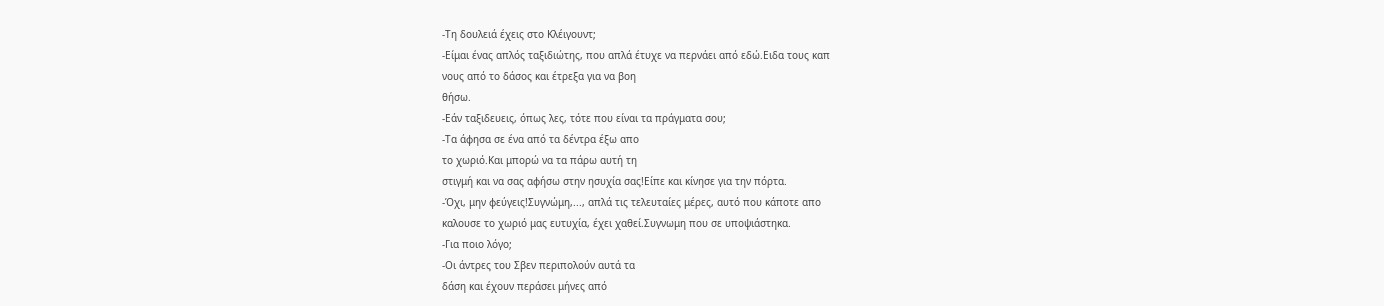-Τη δουλειά έχεις στο Κλέιγουντ;
-Είμαι ένας απλός ταξιδιώτης, που απλά έτυχε να περνάει από εδώ.Ειδα τους καπ
νους από το δάσος και έτρεξα για να βοη
θήσω.
-Εάν ταξιδευεις, όπως λες, τότε που είναι τα πράγματα σου;
-Τα άφησα σε ένα από τα δέντρα έξω απο
το χωριό.Και μπορώ να τα πάρω αυτή τη
στιγμή και να σας αφήσω στην ησυχία σας!Είπε και κίνησε για την πόρτα.
-Όχι, μην φεύγεις!Συγνώμη,..., απλά τις τελευταίες μέρες, αυτό που κάποτε απο
καλουσε το χωριό μας ευτυχία, έχει χαθεί.Συγνωμη που σε υποψιάστηκα.
-Για ποιο λόγο;
-Οι άντρες του Σβεν περιπολούν αυτά τα
δάση και έχουν περάσει μήνες από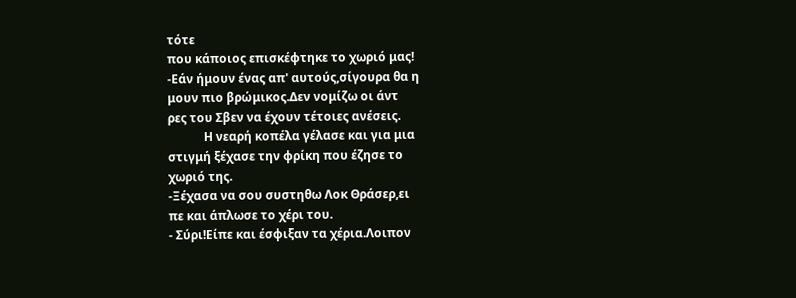τότε
που κάποιος επισκέφτηκε το χωριό μας!
-Εάν ήμουν ένας απ' αυτούς,σίγουρα θα η
μουν πιο βρώμικος.Δεν νομίζω οι άντ
ρες του Σβεν να έχουν τέτοιες ανέσεις.
            Η νεαρή κοπέλα γέλασε και για μια
στιγμή ξέχασε την φρίκη που έζησε το
χωριό της.
-Ξέχασα να σου συστηθω Λοκ Θράσερ,ει
πε και άπλωσε το χέρι του.
- Σύρι!Είπε και έσφιξαν τα χέρια.Λοιπον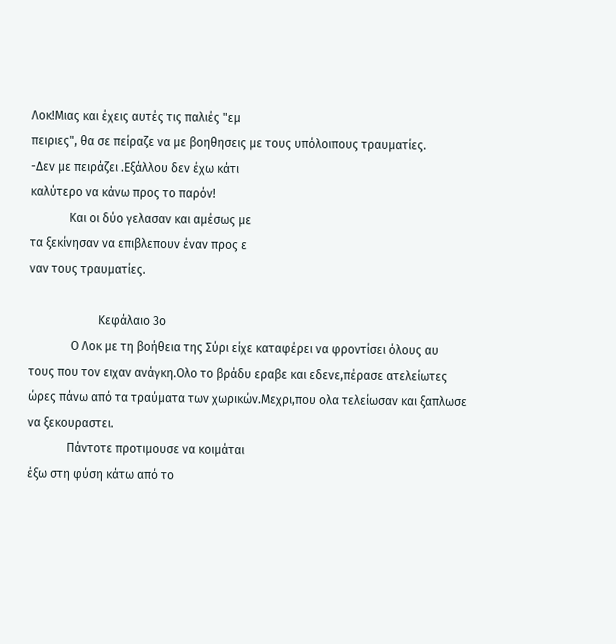Λοκ!Μιας και έχεις αυτές τις παλιές "εμ
πειριες", θα σε πείραζε να με βοηθησεις με τους υπόλοιπους τραυματίες.
-Δεν με πειράζει .Εξάλλου δεν έχω κάτι
καλύτερο να κάνω προς το παρόν!
             Και οι δύο γελασαν και αμέσως με
τα ξεκίνησαν να επιβλεπουν έναν προς ε
ναν τους τραυματίες.

                       Κεφάλαιο 3ο
              Ο Λοκ με τη βοήθεια της Σύρι είχε καταφέρει να φροντίσει όλους αυ
τους που τον ειχαν ανάγκη.Ολο το βράδυ εραβε και εδενε,πέρασε ατελείωτες ώρες πάνω από τα τραύματα των χωρικών.Μεχρι,που ολα τελείωσαν και ξαπλωσε να ξεκουραστει.
             Πάντοτε προτιμουσε να κοιμάται
έξω στη φύση κάτω από το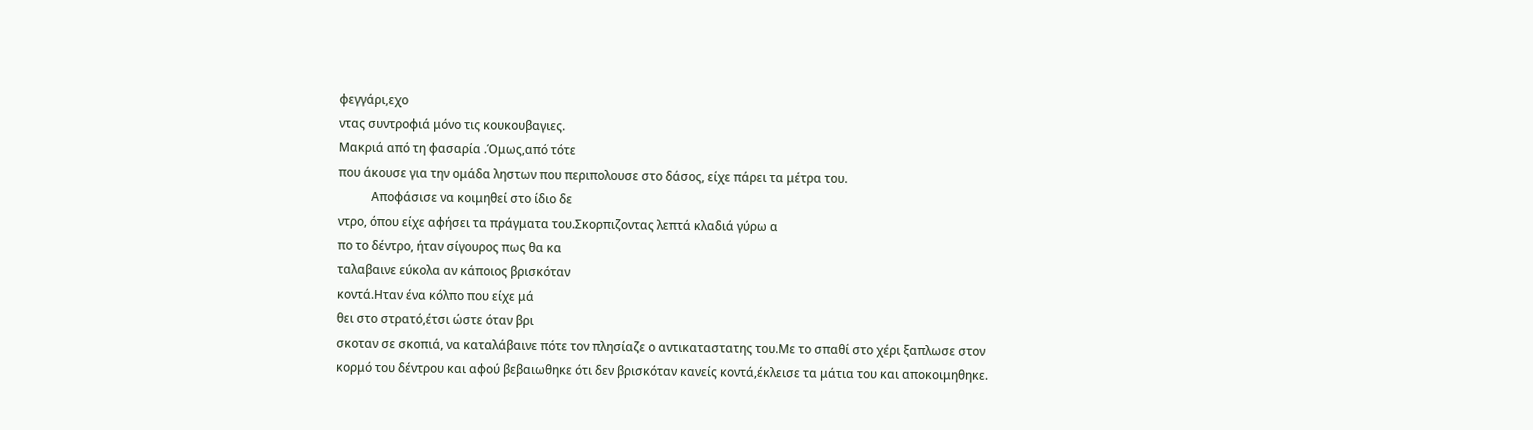φεγγάρι,εχο
ντας συντροφιά μόνο τις κουκουβαγιες.
Μακριά από τη φασαρία .Όμως,από τότε
που άκουσε για την ομάδα ληστων που περιπολουσε στο δάσος, είχε πάρει τα μέτρα του.
           Αποφάσισε να κοιμηθεί στο ίδιο δε
ντρο, όπου είχε αφήσει τα πράγματα του.Σκορπιζοντας λεπτά κλαδιά γύρω α
πο το δέντρο, ήταν σίγουρος πως θα κα
ταλαβαινε εύκολα αν κάποιος βρισκόταν
κοντά.Ηταν ένα κόλπο που είχε μά
θει στο στρατό,έτσι ώστε όταν βρι
σκοταν σε σκοπιά, να καταλάβαινε πότε τον πλησίαζε ο αντικαταστατης του.Με το σπαθί στο χέρι ξαπλωσε στον κορμό του δέντρου και αφού βεβαιωθηκε ότι δεν βρισκόταν κανείς κοντά,έκλεισε τα μάτια του και αποκοιμηθηκε.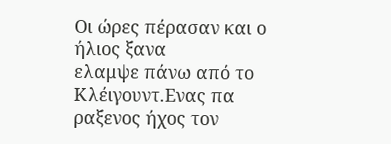Οι ώρες πέρασαν και ο ήλιος ξανα
ελαμψε πάνω από το Κλέιγουντ.Ενας πα
ραξενος ήχος τον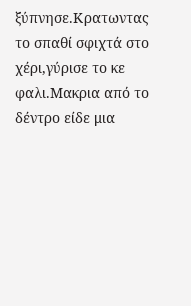ξύπνησε.Κρατωντας το σπαθί σφιχτά στο χέρι,γύρισε το κε
φαλι.Μακρια από το δέντρο είδε μια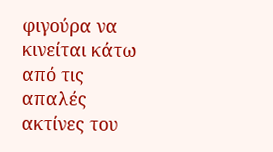φιγούρα να κινείται κάτω από τις απαλές ακτίνες του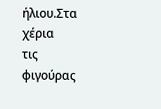ήλιου.Στα χέρια
τις φιγούρας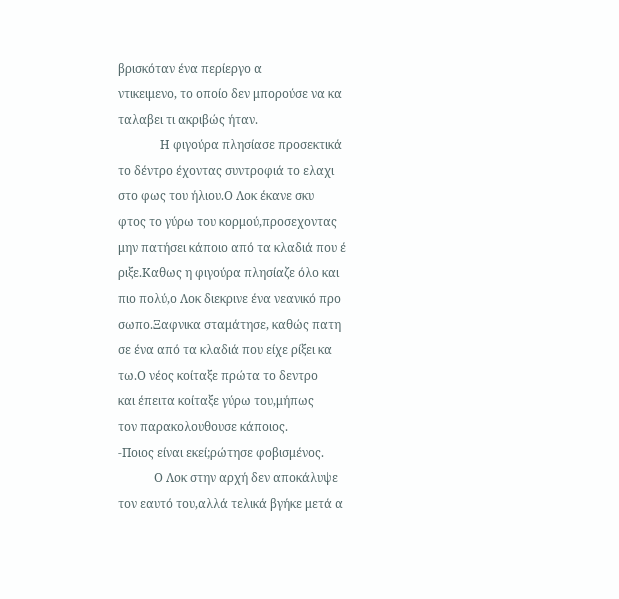βρισκόταν ένα περίεργο α
ντικειμενο, το οποίο δεν μπορούσε να κα
ταλαβει τι ακριβώς ήταν.
              Η φιγούρα πλησίασε προσεκτικά
το δέντρο έχοντας συντροφιά το ελαχι
στο φως του ήλιου.Ο Λοκ έκανε σκυ
φτος το γύρω του κορμού,προσεχοντας
μην πατήσει κάποιο από τα κλαδιά που έ
ριξε.Καθως η φιγούρα πλησίαζε όλο και
πιο πολύ,ο Λοκ διεκρινε ένα νεανικό προ
σωπο.Ξαφνικα σταμάτησε, καθώς πατη
σε ένα από τα κλαδιά που είχε ρίξει κα
τω.Ο νέος κοίταξε πρώτα το δεντρο
και έπειτα κοίταξε γύρω του,μήπως
τον παρακολουθουσε κάποιος.
-Ποιος είναι εκεί;ρώτησε φοβισμένος.
            Ο Λοκ στην αρχή δεν αποκάλυψε
τον εαυτό του,αλλά τελικά βγήκε μετά α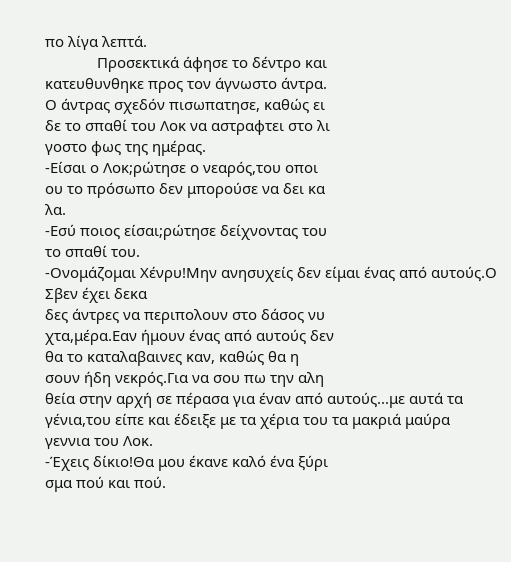πο λίγα λεπτά.
             Προσεκτικά άφησε το δέντρο και
κατευθυνθηκε προς τον άγνωστο άντρα.
Ο άντρας σχεδόν πισωπατησε, καθώς ει
δε το σπαθί του Λοκ να αστραφτει στο λι
γοστο φως της ημέρας.
-Είσαι ο Λοκ;ρώτησε ο νεαρός,του οποι
ου το πρόσωπο δεν μπορούσε να δει κα
λα.
-Εσύ ποιος είσαι;ρώτησε δείχνοντας του
το σπαθί του.
-Ονομάζομαι Χένρυ!Μην ανησυχείς δεν είμαι ένας από αυτούς.Ο Σβεν έχει δεκα
δες άντρες να περιπολουν στο δάσος νυ
χτα,μέρα.Εαν ήμουν ένας από αυτούς δεν
θα το καταλαβαινες καν, καθώς θα η
σουν ήδη νεκρός.Για να σου πω την αλη
θεία στην αρχή σε πέρασα για έναν από αυτούς...με αυτά τα γένια,του είπε και έδειξε με τα χέρια του τα μακριά μαύρα
γεννια του Λοκ.
-Έχεις δίκιο!Θα μου έκανε καλό ένα ξύρι
σμα πού και πού.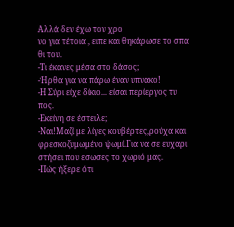Αλλά δεν έχω τον χρο
νο για τέτοια , ειπε και θηκάρωσε το σπα
θι του.
-Τι έκανες μέσα στο δάσος;
-Ήρθα για να πάρω έναν υπνακο!
-Η Σύρι είχε δίκιο... είσαι περίεργος τυ
πος.
-Εκείνη σε έστειλε;
-Ναι!Μαζί με λίγες κουβέρτες,ρούχα και
φρεσκοζυμωμένο ψωμί.Για να σε ευχαρι
στήσει που εσωσες το χωριό μας.
-Πώς ήξερε ότι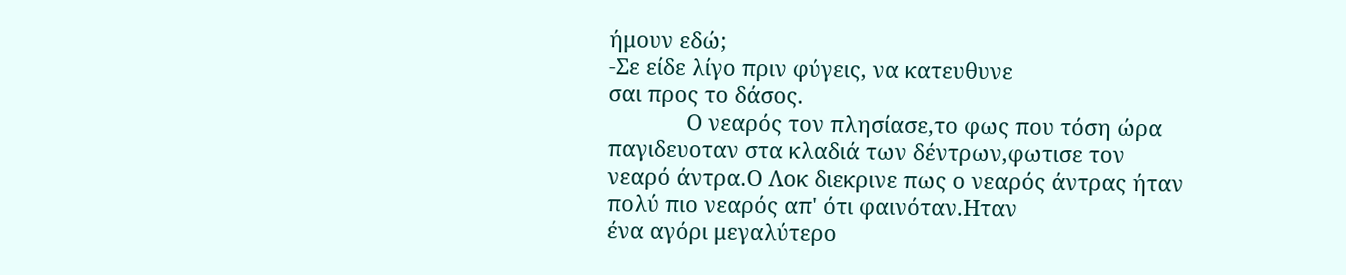ήμουν εδώ;
-Σε είδε λίγο πριν φύγεις, να κατευθυνε
σαι προς το δάσος.
             Ο νεαρός τον πλησίασε,το φως που τόση ώρα παγιδευοταν στα κλαδιά των δέντρων,φωτισε τον νεαρό άντρα.Ο Λοκ διεκρινε πως ο νεαρός άντρας ήταν
πολύ πιο νεαρός απ' ότι φαινόταν.Ηταν
ένα αγόρι μεγαλύτερο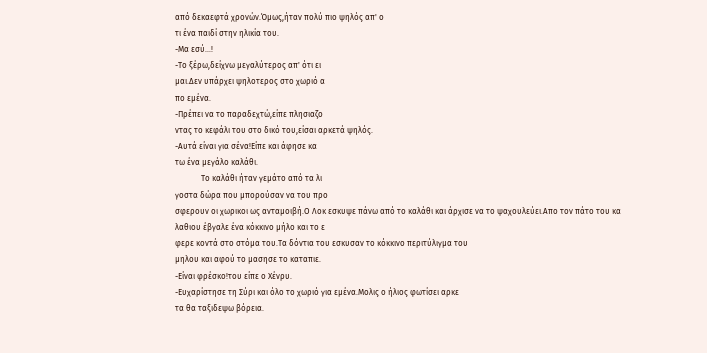από δεκαεφτά χρονών.Όμως,ήταν πολύ πιο ψηλός απ' ο
τι ένα παιδί στην ηλικία του.
-Μα εσύ...!
-Το ξέρω,δείχνω μεγαλύτερος απ' ότι ει
μαι.Δεν υπάρχει ψηλοτερος στο χωριό α
πο εμένα.
-Πρέπει να το παραδεχτώ,είπε πλησιαζο
ντας το κεφάλι του στο δικό του,είσαι αρκετά ψηλός.
-Αυτά είναι για σένα!Είπε και άφησε κα
τω ένα μεγάλο καλάθι.
             Το καλάθι ήταν γεμάτο από τα λι
γοστα δώρα που μπορούσαν να του προ
σφερουν οι χωρικοι ως ανταμοιβή.Ο Λοκ εσκυψε πάνω από το καλάθι και άρχισε να το ψαχουλεύει.Απο τον πάτο του κα
λαθιου έβγαλε ένα κόκκινο μήλο και το ε
φερε κοντά στο στόμα του.Τα δόντια του εσκυσαν το κόκκινο περιτύλιγμα του
μηλου και αφού το μασησε το καταπιε.
-Είναι φρέσκο!του είπε ο Χένρυ.
-Ευχαρίστησε τη Σύρι και όλο το χωριό για εμένα.Μολις ο ήλιος φωτίσει αρκε
τα θα ταξιδεψω βόρεια.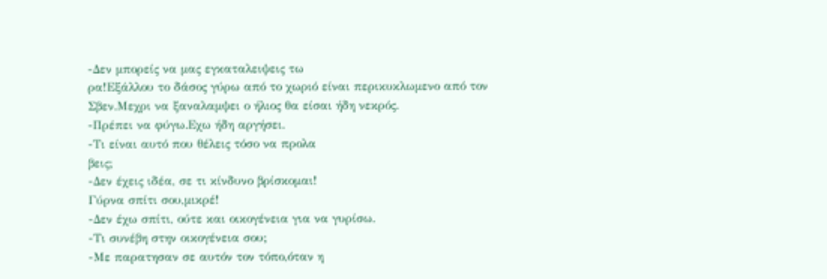-Δεν μπορείς να μας εγκαταλειψεις τω
ρα!Εξάλλου το δάσος γύρω από το χωριό είναι περικυκλωμενο από τον Σβεν.Μεχρι να ξαναλαμψει ο ήλιος θα είσαι ήδη νεκρός.
-Πρέπει να φύγω.Εχω ήδη αργήσει.
-Τι είναι αυτό που θέλεις τόσο να προλα
βεις;
-Δεν έχεις ιδέα, σε τι κίνδυνο βρίσκομαι!
Γύρνα σπίτι σου,μικρέ!
-Δεν έχω σπίτι, ούτε και οικογένεια για να γυρίσω.
-Τι συνέβη στην οικογένεια σου;
-Με παρατησαν σε αυτόν τον τόπο,όταν η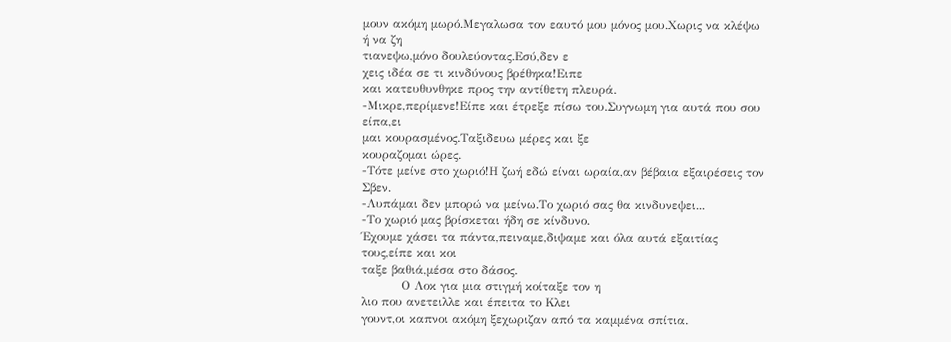μουν ακόμη μωρό.Μεγαλωσα τον εαυτό μου μόνος μου.Χωρις να κλέψω ή να ζη
τιανεψω,μόνο δουλεύοντας.Εσύ,δεν ε
χεις ιδέα σε τι κινδύνους βρέθηκα!Ειπε
και κατευθυνθηκε προς την αντίθετη πλευρά.
-Μικρε,περίμενε!Είπε και έτρεξε πίσω του.Συγνωμη για αυτά που σου είπα,ει
μαι κουρασμένος.Ταξιδευω μέρες και ξε
κουραζομαι ώρες.
-Τότε μείνε στο χωριό!Η ζωή εδώ είναι ωραία,αν βέβαια εξαιρέσεις τον Σβεν.
-Λυπάμαι δεν μπορώ να μείνω.Το χωριό σας θα κινδυνεψει...
-Το χωριό μας βρίσκεται ήδη σε κίνδυνο.
Έχουμε χάσει τα πάντα,πειναμε,διψαμε και όλα αυτά εξαιτίας τους,είπε και κοι
ταξε βαθιά,μέσα στο δάσος.
          Ο Λοκ για μια στιγμή κοίταξε τον η
λιο που ανετειλλε και έπειτα το Κλει
γουντ,οι καπνοι ακόμη ξεχωριζαν από τα καμμένα σπίτια.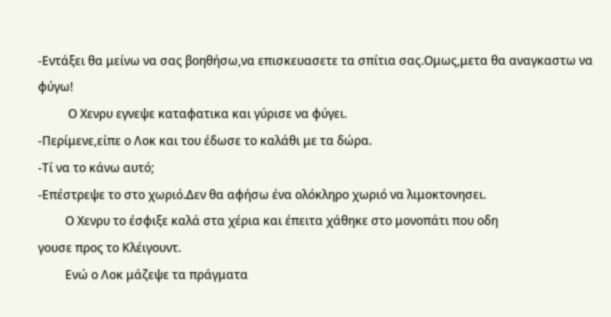-Εντάξει θα μείνω να σας βοηθήσω,να επισκευασετε τα σπίτια σας.Ομως,μετα θα αναγκαστω να φύγω!
          Ο Χενρυ εγνεψε καταφατικα και γύρισε να φύγει.
-Περίμενε,είπε ο Λοκ και του έδωσε το καλάθι με τα δώρα.
-Τί να το κάνω αυτό;
-Επέστρεψε το στο χωριό.Δεν θα αφήσω ένα ολόκληρο χωριό να λιμοκτονησει.
         Ο Χενρυ το έσφιξε καλά στα χέρια και έπειτα χάθηκε στο μονοπάτι που οδη
γουσε προς το Κλέιγουντ.
         Ενώ ο Λοκ μάζεψε τα πράγματα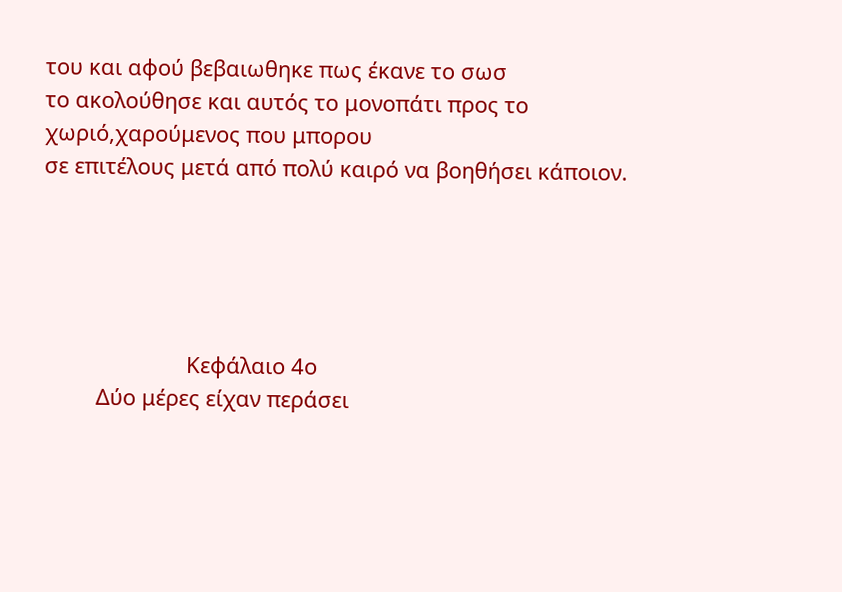του και αφού βεβαιωθηκε πως έκανε το σωσ
το ακολούθησε και αυτός το μονοπάτι προς το χωριό,χαρούμενος που μπορου
σε επιτέλους μετά από πολύ καιρό να βοηθήσει κάποιον.





                        Κεφάλαιο 4ο
         Δύο μέρες είχαν περάσει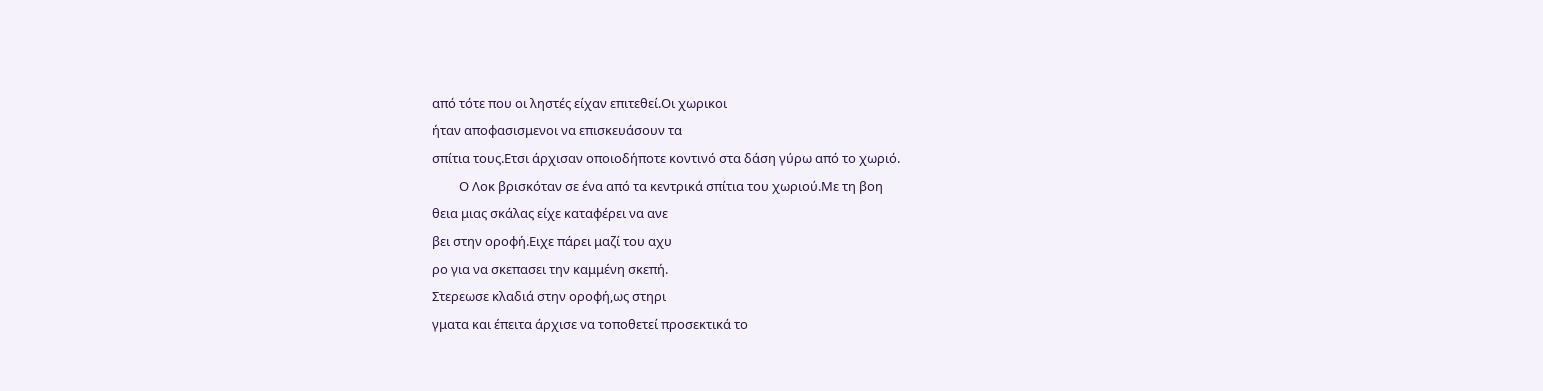από τότε που οι ληστές είχαν επιτεθεί.Οι χωρικοι
ήταν αποφασισμενοι να επισκευάσουν τα
σπίτια τους.Ετσι άρχισαν οποιοδήποτε κοντινό στα δάση γύρω από το χωριό.
         Ο Λοκ βρισκόταν σε ένα από τα κεντρικά σπίτια του χωριού.Με τη βοη
θεια μιας σκάλας είχε καταφέρει να ανε
βει στην οροφή.Ειχε πάρει μαζί του αχυ
ρο για να σκεπασει την καμμένη σκεπή.
Στερεωσε κλαδιά στην οροφή,ως στηρι
γματα και έπειτα άρχισε να τοποθετεί προσεκτικά το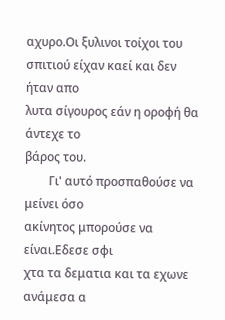αχυρο.Οι ξυλινοι τοίχοι του σπιτιού είχαν καεί και δεν ήταν απο
λυτα σίγουρος εάν η οροφή θα άντεχε το
βάρος του.
        Γι' αυτό προσπαθούσε να μείνει όσο
ακίνητος μπορούσε να είναι.Εδεσε σφι
χτα τα δεματια και τα εχωνε ανάμεσα α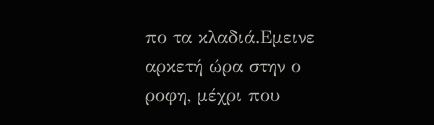πο τα κλαδιά.Εμεινε αρκετή ώρα στην ο
ροφη, μέχρι που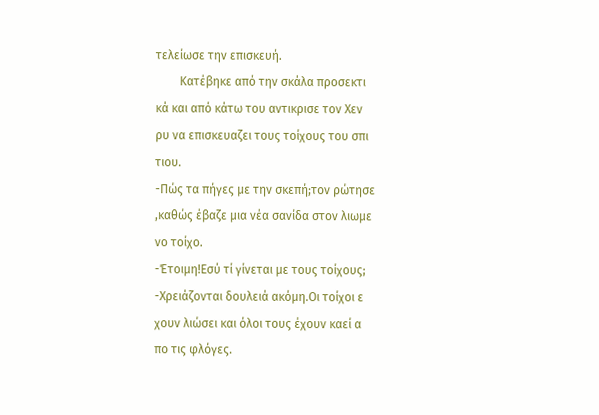τελείωσε την επισκευή.
        Κατέβηκε από την σκάλα προσεκτι
κά και από κάτω του αντικρισε τον Χεν
ρυ να επισκευαζει τους τοίχους του σπι
τιου.
-Πώς τα πήγες με την σκεπή;τον ρώτησε
,καθώς έβαζε μια νέα σανίδα στον λιωμε
νο τοίχο.
-Έτοιμη!Εσύ τί γίνεται με τους τοίχους;
-Χρειάζονται δουλειά ακόμη.Οι τοίχοι ε
χουν λιώσει και όλοι τους έχουν καεί α
πο τις φλόγες.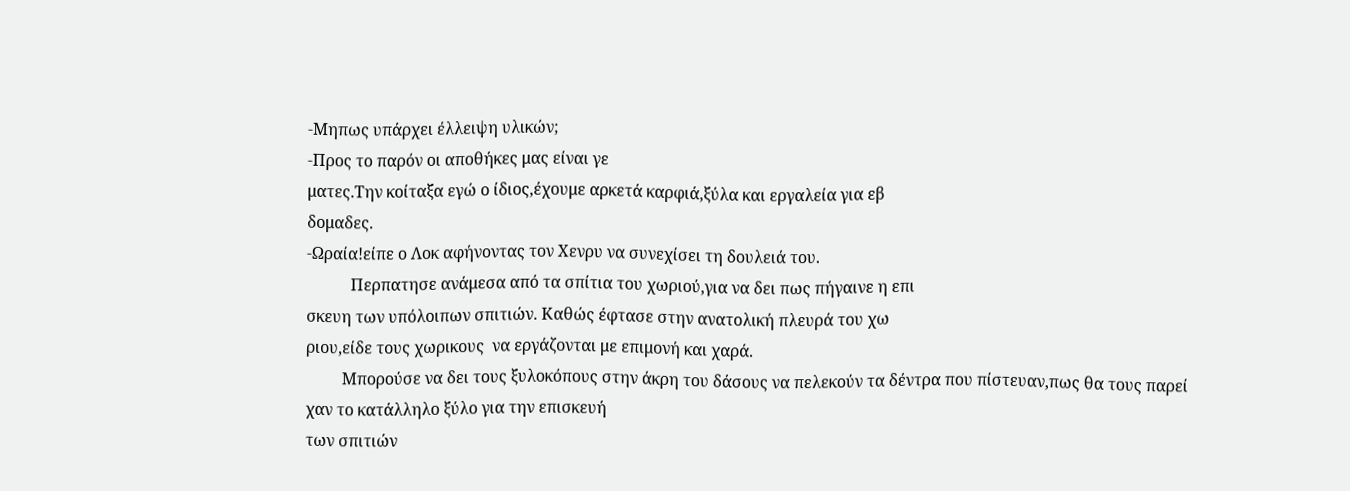-Μηπως υπάρχει έλλειψη υλικών;
-Προς το παρόν οι αποθήκες μας είναι γε
ματες.Την κοίταξα εγώ ο ίδιος,έχουμε αρκετά καρφιά,ξύλα και εργαλεία για εβ
δομαδες.
-Ωραία!είπε ο Λοκ αφήνοντας τον Χενρυ να συνεχίσει τη δουλειά του.
           Περπατησε ανάμεσα από τα σπίτια του χωριού,για να δει πως πήγαινε η επι
σκευη των υπόλοιπων σπιτιών. Καθώς έφτασε στην ανατολική πλευρά του χω
ριου,είδε τους χωρικους  να εργάζονται με επιμονή και χαρά.
         Μπορούσε να δει τους ξυλοκόπους στην άκρη του δάσους να πελεκούν τα δέντρα που πίστευαν,πως θα τους παρεί
χαν το κατάλληλο ξύλο για την επισκευή
των σπιτιών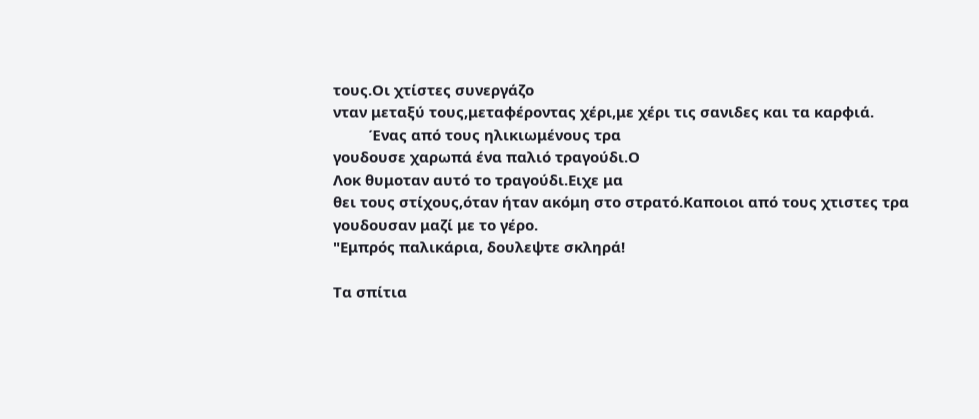τους.Οι χτίστες συνεργάζο
νταν μεταξύ τους,μεταφέροντας χέρι,με χέρι τις σανιδες και τα καρφιά.
         Ένας από τους ηλικιωμένους τρα
γουδουσε χαρωπά ένα παλιό τραγούδι.Ο
Λοκ θυμοταν αυτό το τραγούδι.Ειχε μα
θει τους στίχους,όταν ήταν ακόμη στο στρατό.Καποιοι από τους χτιστες τρα
γουδουσαν μαζί με το γέρο.
"Εμπρός παλικάρια, δουλεψτε σκληρά!

Τα σπίτια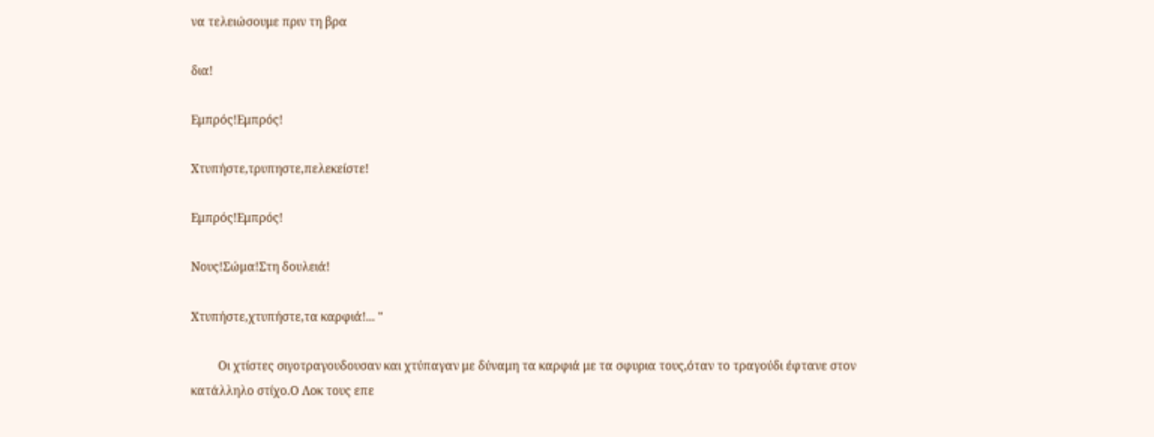να τελειώσουμε πριν τη βρα

δια!

Εμπρός!Εμπρός!

Χτυπήστε,τρυπηστε,πελεκείστε!

Εμπρός!Εμπρός!

Νους!Σώμα!Στη δουλειά!

Χτυπήστε,χτυπήστε,τα καρφιά!... "

         Οι χτίστες σιγοτραγουδουσαν και χτύπαγαν με δύναμη τα καρφιά με τα σφυρια τους,όταν το τραγούδι έφτανε στον κατάλληλο στίχο.Ο Λοκ τους επε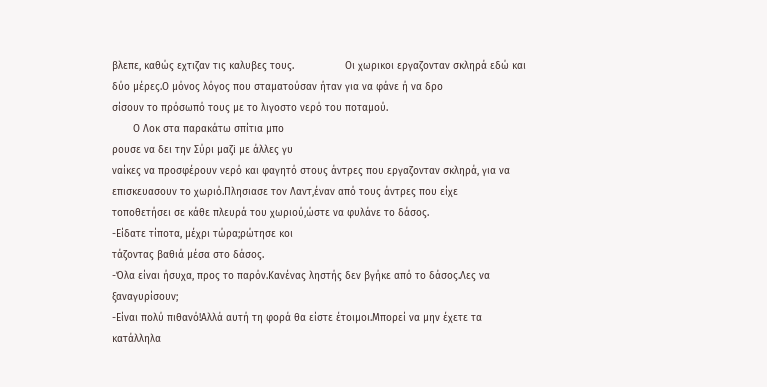βλεπε, καθώς εχτιζαν τις καλυβες τους.                 Οι χωρικοι εργαζονταν σκληρά εδώ και δύο μέρες.Ο μόνος λόγος που σταματούσαν ήταν για να φάνε ή να δρο
σίσουν το πρόσωπό τους με το λιγοστο νερό του ποταμού.
       Ο Λοκ στα παρακάτω σπίτια μπο
ρουσε να δει την Σύρι μαζi με άλλες γυ
ναίκες να προσφέρουν νερό και φαγητό στους άντρες που εργαζονταν σκληρά, για να επισκευασουν το χωριό.Πλησιασε τον Λαντ,έναν από τους άντρες που είχε
τοποθετήσει σε κάθε πλευρά του χωριού,ώστε να φυλάνε το δάσος.
-Είδατε τίποτα, μέχρι τώρα;ρώτησε κοι
τάζοντας βαθιά μέσα στο δάσος.
-Όλα είναι ήσυχα, προς το παρόν.Κανένας ληστής δεν βγήκε από το δάσος.Λες να ξαναγυρίσουν;
-Είναι πολύ πιθανό!Αλλά αυτή τη φορά θα είστε έτοιμοι.Μπορεί να μην έχετε τα κατάλληλα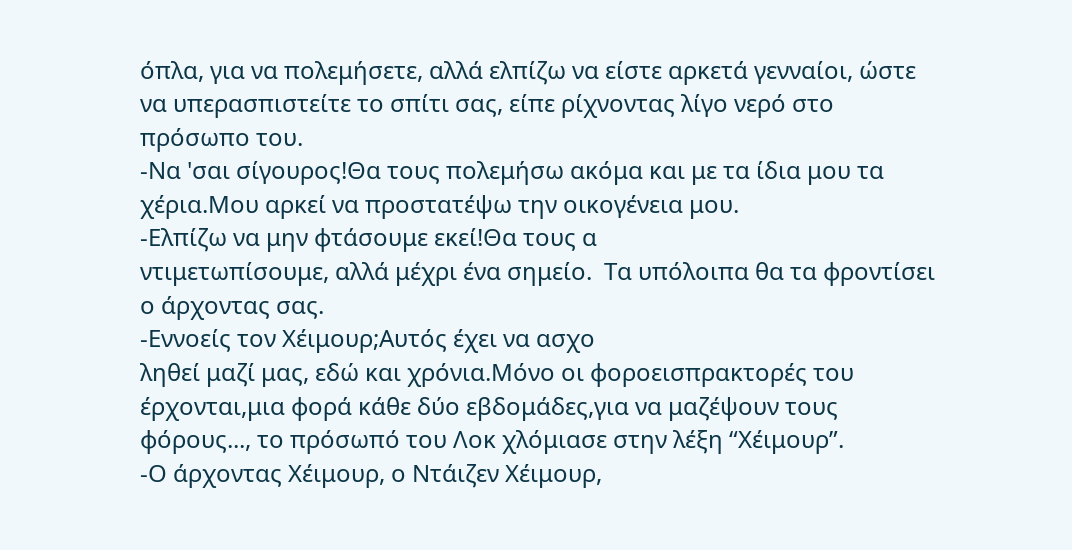όπλα, για να πολεμήσετε, αλλά ελπίζω να είστε αρκετά γενναίοι, ώστε να υπερασπιστείτε το σπίτι σας, είπε ρίχνοντας λίγο νερό στο πρόσωπο του.
-Να 'σαι σίγουρος!Θα τους πολεμήσω ακόμα και με τα ίδια μου τα χέρια.Μου αρκεί να προστατέψω την οικογένεια μου.
-Ελπίζω να μην φτάσουμε εκεί!Θα τους α
ντιμετωπίσουμε, αλλά μέχρι ένα σημείο.  Τα υπόλοιπα θα τα φροντίσει ο άρχοντας σας.
-Εννοείς τον Χέιμουρ;Αυτός έχει να ασχο
ληθεί μαζί μας, εδώ και χρόνια.Μόνο οι φοροεισπρακτορές του έρχονται,μια φορά κάθε δύο εβδομάδες,για να μαζέψουν τους φόρους..., το πρόσωπό του Λοκ χλόμιασε στην λέξη “Χέιμουρ”.
-Ο άρχοντας Χέιμουρ, ο Ντάιζεν Χέιμουρ,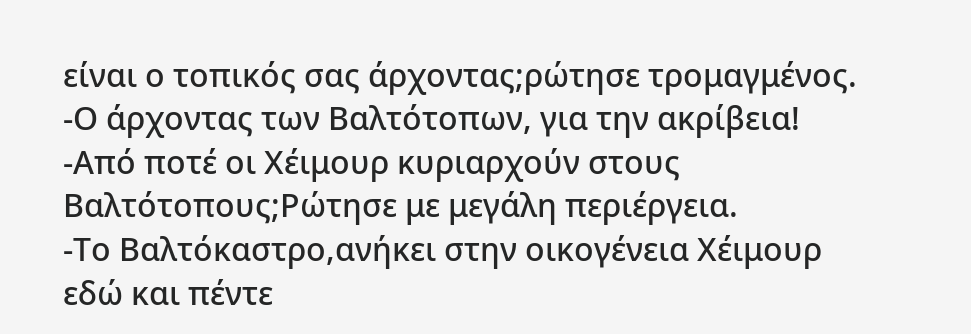είναι ο τοπικός σας άρχοντας;ρώτησε τρομαγμένος.
-Ο άρχοντας των Βαλτότοπων, για την ακρίβεια!
-Από ποτέ οι Χέιμουρ κυριαρχούν στους Βαλτότοπους;Ρώτησε με μεγάλη περιέργεια.
-Το Βαλτόκαστρο,ανήκει στην οικογένεια Χέιμουρ εδώ και πέντε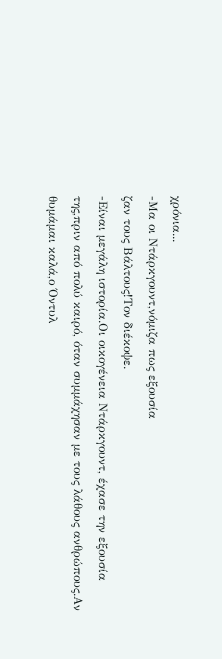χρόνια...
-Μα οι Ντάρκγουντ,νόμιζα πως εξουσία
ζαν τους Βάλτους!Τον διέκοψε.
-Είναι μεγάλη ιστορία.Οι οικογένεια Ντάρκγουντ, έχασε την εξουσία της,πριν από πολύ καιρό, όταν συμμάχησαν με τους λάθους ανθρώπους.Αν θυμάμαι καλά,ο Όντυλ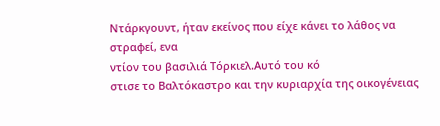Ντάρκγουντ, ήταν εκείνος που είχε κάνει το λάθος να στραφεί, ενα
ντίον του βασιλιά Τόρκιελ.Αυτό του κό
στισε το Βαλτόκαστρο και την κυριαρχία της οικογένειας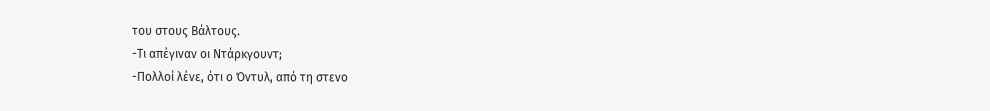του στους Βάλτους.
-Τι απέγιναν οι Ντάρκγουντ;
-Πολλοί λένε, ότι ο Όντυλ, από τη στενο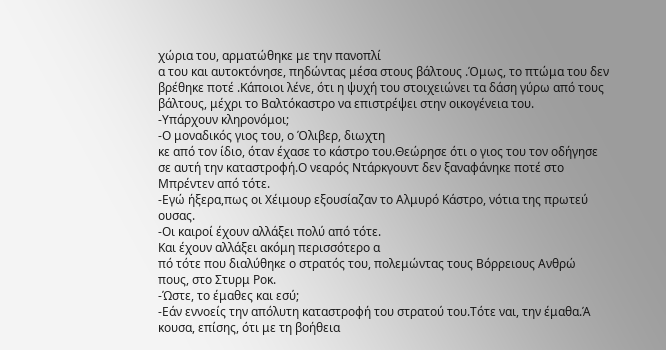χώρια του, αρματώθηκε με την πανοπλί
α του και αυτοκτόνησε, πηδώντας μέσα στους βάλτους .Όμως, το πτώμα του δεν βρέθηκε ποτέ .Κάποιοι λένε, ότι η ψυχή του στοιχειώνει τα δάση γύρω από τους βάλτους, μέχρι το Βαλτόκαστρο να επιστρέψει στην οικογένεια του.
-Υπάρχουν κληρονόμοι;
-Ο μοναδικός γιος του, ο Όλιβερ, διωχτη
κε από τον ίδιο, όταν έχασε το κάστρο του.Θεώρησε ότι ο γιος του τον οδήγησε
σε αυτή την καταστροφή.Ο νεαρός Ντάρκγουντ δεν ξαναφάνηκε ποτέ στο Μπρέντεν από τότε.
-Εγώ ήξερα,πως οι Χέιμουρ εξουσίαζαν το Αλμυρό Κάστρο, νότια της πρωτεύ
ουσας.
-Οι καιροί έχουν αλλάξει πολύ από τότε.
Και έχουν αλλάξει ακόμη περισσότερο α
πό τότε που διαλύθηκε ο στρατός του, πολεμώντας τους Βόρρειους Ανθρώ
πους, στο Στυρμ Ροκ.
-Ώστε, το έμαθες και εσύ;
-Εάν εννοείς την απόλυτη καταστροφή του στρατού του.Τότε ναι, την έμαθα.Ά
κουσα, επίσης, ότι με τη βοήθεια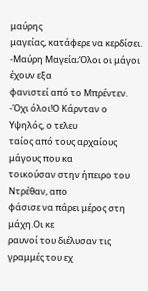μαύρης
μαγείας, κατάφερε να κερδίσει.
-Μαύρη Μαγεία;Όλοι οι μάγοι έχουν εξα
φανιστεί από το Μπρέντεν.
-Όχι όλοι!Ο Κάρνταν ο Υψηλός, ο τελευ
ταίος από τους αρχαίους μάγους που κα
τοικούσαν στην ήπειρο του Ντρέθαν, απο
φάσισε να πάρει μέρος στη μάχη.Οι κε
ραυνοί του διέλυσαν τις γραμμές του εχ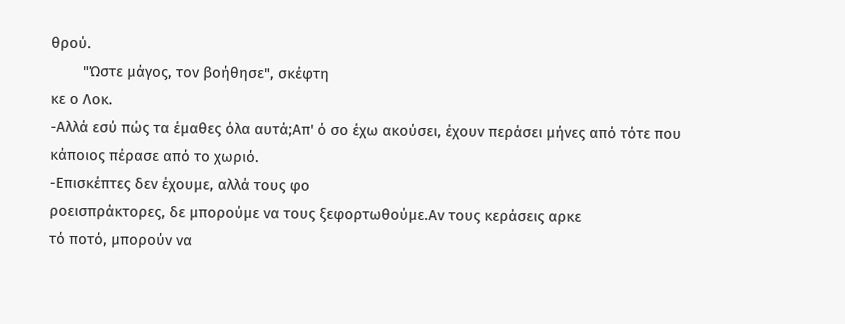θρού.
        "Ώστε μάγος, τον βοήθησε", σκέφτη
κε ο Λοκ.
-Αλλά εσύ πώς τα έμαθες όλα αυτά;Απ' ό σο έχω ακούσει, έχουν περάσει μήνες από τότε που κάποιος πέρασε από το χωριό.
-Επισκέπτες δεν έχουμε, αλλά τους φο
ροεισπράκτορες, δε μπορούμε να τους ξεφορτωθούμε.Αν τους κεράσεις αρκε
τό ποτό, μπορούν να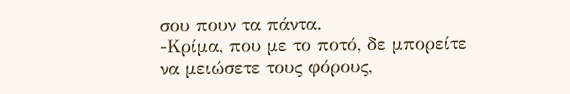σου πουν τα πάντα.
-Κρίμα, που με το ποτό, δε μπορείτε να μειώσετε τους φόρους,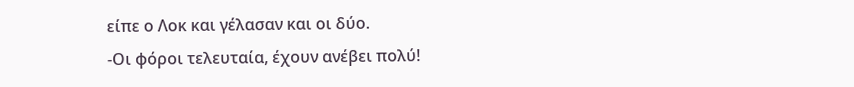είπε ο Λοκ και γέλασαν και οι δύο.
-Οι φόροι τελευταία, έχουν ανέβει πολύ!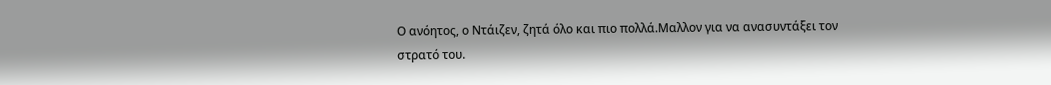Ο ανόητος, ο Ντάιζεν, ζητά όλο και πιο πολλά.Μαλλον για να ανασυντάξει τον
στρατό του.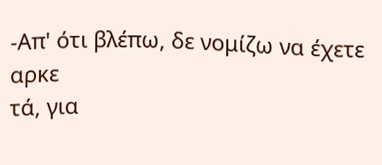-Απ' ότι βλέπω, δε νομίζω να έχετε αρκε
τά, για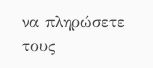να πληρώσετε τους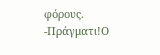φόρους.
-Πράγματι!Ο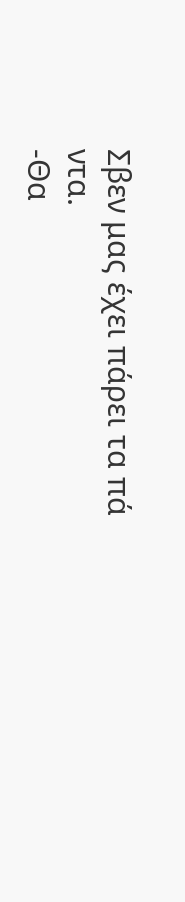Σβεν μας έχει πάρει τα πά
ντα.
-Θα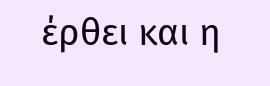έρθει και η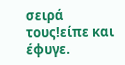σειρά τους!είπε και έφυγε.